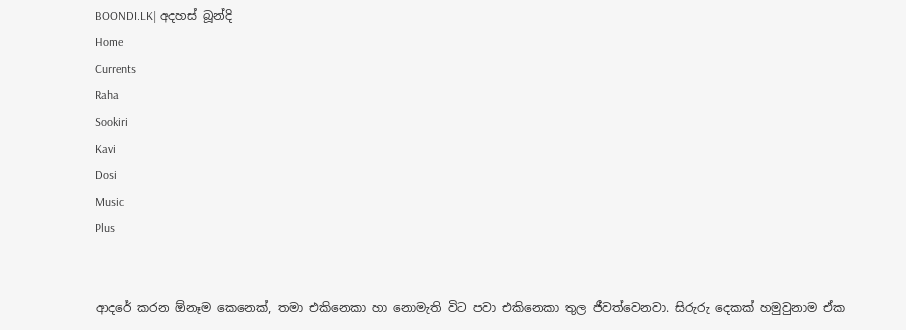BOONDI.LK| අදහස් බූන්දි
Home
Currents
Raha
Sookiri
Kavi
Dosi
Music
Plus


ආදරේ කරන ඕනෑම කෙනෙක්, තමා එකිනෙකා හා නොමැති විට පවා එකිනෙකා තුල ජීවත්වෙනවා. සිරුරු දෙකක් හමුවුනාම ඒක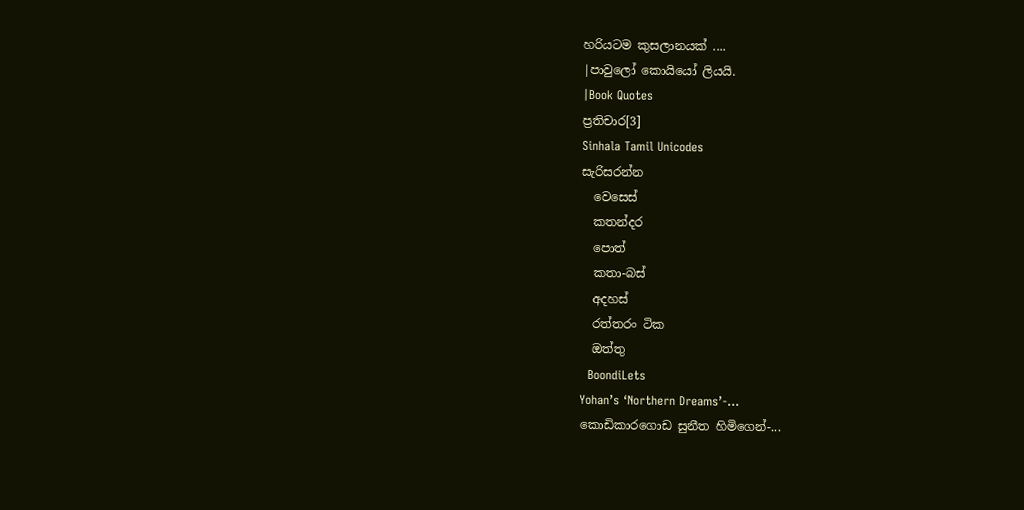හරියටම කුසලානයක් ....
|පාවුලෝ කොයියෝ ලියයි.
|Book Quotes
ප්‍රතිචාර[3]
Sinhala Tamil Unicodes
සැරිසරන්න
  වෙසෙස්
  කතන්දර
  පොත්
  කතා-බස්
  අදහස්
  රත්තරං ටික
  ඔත්තු
  BoondiLets
Yohan’s ‘Northern Dreams’-...
කොඩිකාරගොඩ සුනීත හිමිගෙන්-...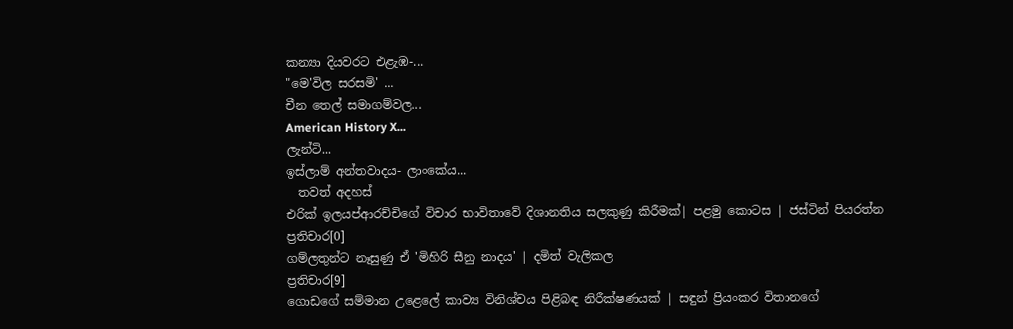කන්‍යා දියවරට එළැඹ-...
"මෙ'විල සරසමි' ...
චීන තෙල් සමාගම්වල...
American History X...
ලැන්ටි...
ඉස්ලාම් අන්තවාදය- ලාංකේය...
  තවත් අදහස්
එරික් ඉලයප්ආරච්චිගේ විචාර භාවිතාවේ දිශානතිය සලකුණු කිරීමක්| පළමු කොටස | ජස්ටින් පියරත්න
ප්‍රතිචාර[0]
ගම්ලතුන්ට නෑසුණු ඒ 'මිහිරි සීනු නාදය' | දමිත් වැලිකල
ප්‍රතිචාර[9]
ගොඩගේ සම්මාන උළෙලේ කාව්‍ය විනිශ්චය පිළිබඳ නිරීක්ෂණයක් | සඳුන් ප්‍රියංකර විතානගේ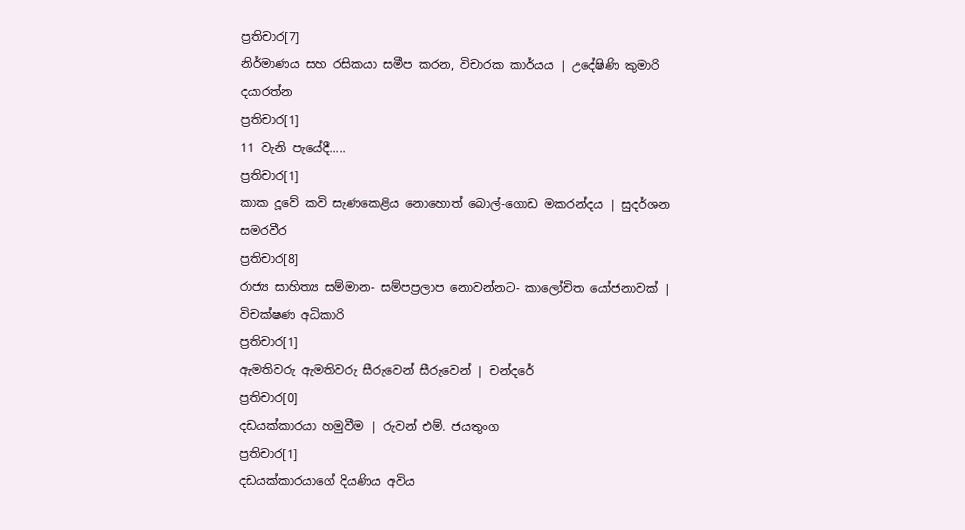ප්‍රතිචාර[7]
නිර්මාණය සහ රසිකයා සමීප කරන, විචාරක කාර්යය | උදේෂිණි කුමාරි දයාරත්න
ප්‍රතිචාර[1]
11 වැනි පැයේදී.....
ප්‍රතිචාර[1]
කාක දූවේ කවි සැණකෙළිය නොහොත් බොල්-ගොඩ මකරන්දය | සුදර්ශන සමරවීර
ප්‍රතිචාර[8]
රාජ්‍ය සාහිත්‍ය සම්මාන- සම්පප්‍රලාප නොවන්නට- කාලෝචිත යෝජනාවක් | විචක්ෂණ අධිකාරි
ප්‍රතිචාර[1]
ඇමතිවරු ඇමතිවරු සීරුවෙන් සීරුවෙන් | චන්දරේ
ප්‍රතිචාර[0]
දඩයක්කාරයා හමුවීම | රුවන් එම්. ජයතුංග
ප්‍රතිචාර[1]
දඩයක්කාරයාගේ දියණිය අවිය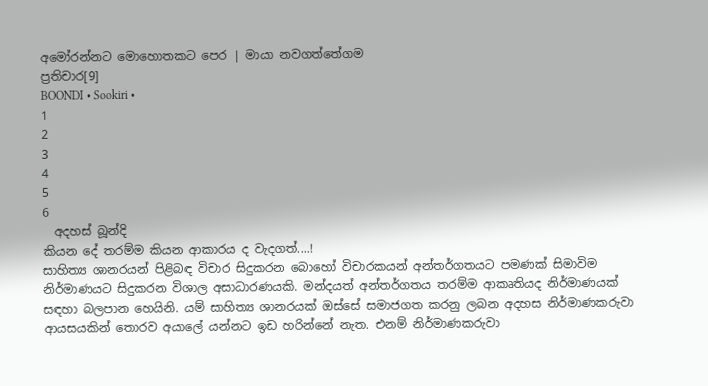අමෝරන්නට මොහොතකට පෙර | මායා නවගත්තේගම
ප්‍රතිචාර[9]
BOONDI • Sookiri •
1
2
3
4
5
6
  අදහස් බූන්දි
කියන දේ තරම්ම කියන ආකාරය ද වැදගත්....!
සාහිත්‍ය ශානරයන් පිළිබඳ විචාර සිදුකරන බොහෝ විචාරකයන් අන්තර්ගතයට පමණක් සිමාවිම නිර්මාණයට සිදුකරන විශාල අසාධාරණයකි. මන්දයත් අන්තර්ගතය තරම්ම ආකෘතියද නිර්මාණයක් සඳහා බලපාන හෙයිනි. යම් සාහිත්‍ය ශානරයක් ඔස්සේ සමාජගත කරනු ලබන අදහස නිර්මාණකරුවා ආයසයකින් තොරව අයාලේ යන්නට ඉඩ හරින්නේ නැත. එනම් නිර්මාණකරුවා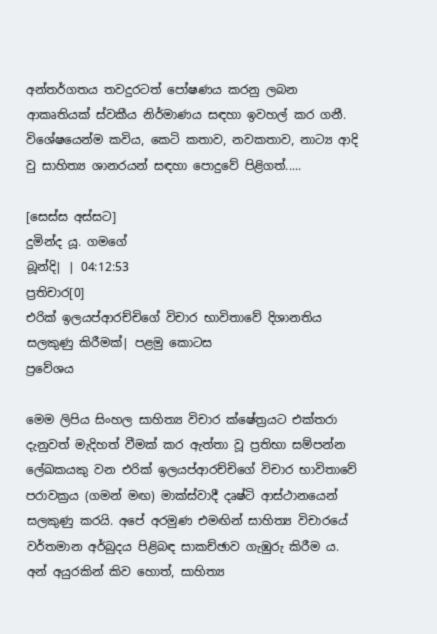අන්තර්ගතය තවදුරටත් පෝෂණය කරනු ලබන ආකෘතියක් ස්වකීය නිර්මාණය සඳහා ඉවහල් කර ගනී. විශේෂයෙන්ම කවිය, කෙටි කතාව, නවකතාව, නාට්‍ය ආදි වු සාහිත්‍ය ශානරයන් සඳහා පොදුවේ පිළිගත්.....

[සෙස්ස අස්සට]
දුමින්ද යූ. ගමගේ
බූන්දි| | 04:12:53
ප්‍රතිචාර[0]
එරික් ඉලයප්ආරච්චිගේ විචාර භාවිතාවේ දිශානතිය සලකුණු කිරීමක්| පළමු කොටස
ප්‍රවේශය

මෙම ලිපිය සිංහල සාහිත්‍ය විචාර ක්ෂේත්‍රයට එක්තරා දැනුවත් මැදිහත් වීමක් කර ඇත්තා වූ ප්‍රතිභා සම්පන්න ලේඛකයකු වන එරික් ඉලයප්ආරච්චිගේ විචාර භාවිතාවේ පරාවක්‍රය (ගමන් මඟ) මාක්ස්වාදී දෘෂ්ටි ආස්ථානයෙන් සලකුණු කරයි. අපේ අරමුණ එමඟින් සාහිත්‍ය විචාරයේ වර්තමාන අර්බුදය පිළිබඳ සාකච්ඡාව ගැඹුරු කිරීම ය. අන් අයුරකින් කිව හොත්, සාහිත්‍ය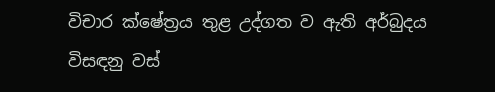විචාර ක්ෂේත්‍රය තුළ උද්ගත ව ඇති අර්බුදය විසඳනු වස්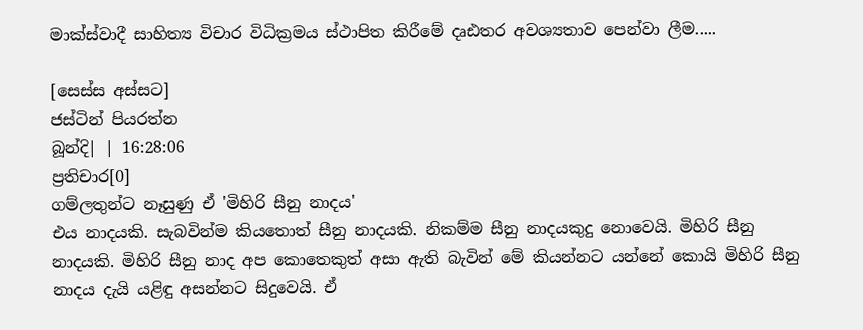මාක්ස්වාදී සාහිත්‍ය විචාර විධික්‍රමය ස්ථාපිත කිරීමේ දෘඪතර අවශ්‍යතාව පෙන්වා ලීම.....

[සෙස්ස අස්සට]
ජස්ටින් පියරත්න
බූන්දි| | 16:28:06
ප්‍රතිචාර[0]
ගම්ලතුන්ට නෑසුණු ඒ 'මිහිරි සීනු නාදය'
එය නාදයකි. සැබවින්ම කියතොත් සීනු නාදයකි. නිකම්ම සීනු නාදයකුදු නොවෙයි. මිහිරි සීනු නාදයකි. මිහිරි සීනු නාද අප කොතෙකුත් අසා ඇති බැවින් මේ කියන්නට යන්නේ කොයි මිහිරි සීනු නාදය දැයි යළිඳු අසන්නට සිදුවෙයි. ඒ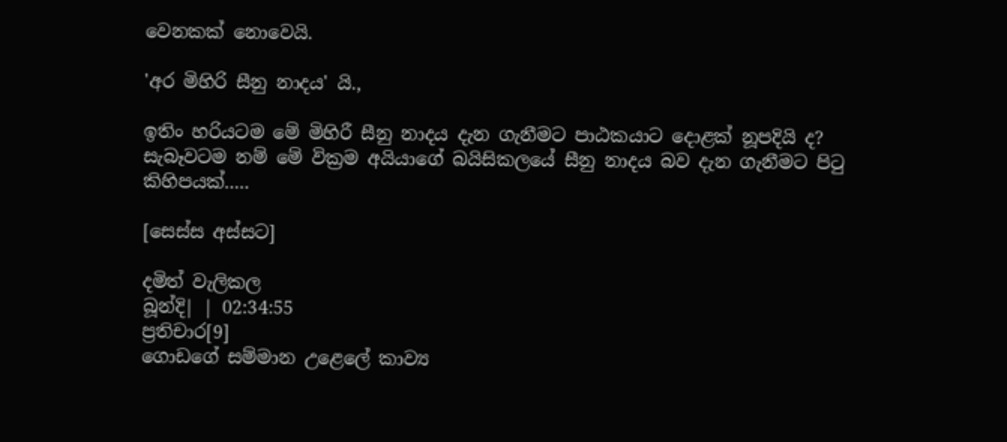වෙනකක් නොවෙයි.

'අර මිහිරි සීනු නාදය' යි.,

ඉතිං හරියටම මේ මිහිරී සීනු නාදය දැන ගැනීමට පාඨකයාට දොළක් නූපදියි ද? සැබෑවටම නම් මේ වික්‍රම අයියාගේ බයිසිකලයේ සීනු නාදය බව දැන ගැනීමට පිටු කිහිපයක්.....

[සෙස්ස අස්සට]

දමිත් වැලිකල
බූන්දි| | 02:34:55
ප්‍රතිචාර[9]
ගොඩගේ සම්මාන උළෙලේ කාව්‍ය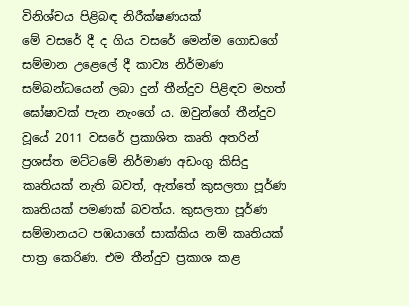විනිශ්චය පිළිබඳ නිරීක්ෂණයක්
මේ වසරේ දී ද ගිය වසරේ මෙන්ම ගොඩගේ සම්මාන උළෙලේ දී කාව්‍ය නිර්මාණ සම්බන්ධයෙන් ලබා දුන් තීන්දුව පිළිඳව මහත් ඝෝෂාවක් පැන නැංගේ ය. ඔවුන්ගේ තීන්දුව වූයේ 2011 වසරේ ප්‍රකාශිත කෘති අතරින් ප්‍රශස්ත මට්ටමේ නිර්මාණ අඩංගු කිසිදු කෘතියක් නැති බවත්, ඇත්තේ කුසලතා පූර්ණ කෘතියක් පමණක් බවත්ය. කුසලතා පූර්ණ සම්මානයට පඹයාගේ සාක්කිය නම් කෘතියක් පාත්‍ර කෙරිණ. එම තීන්දුව ප්‍රකාශ කළ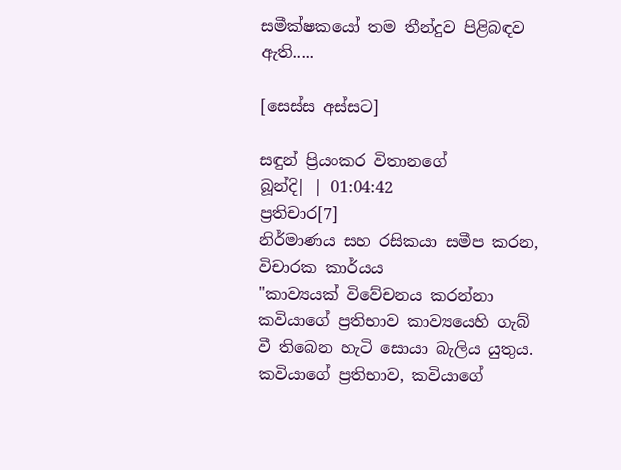සමීක්ෂකයෝ තම තීන්දුව පිළිබඳව ඇති.....

[සෙස්ස අස්සට]

සඳුන් ප්‍රියංකර විතානගේ
බූන්දි| | 01:04:42
ප්‍රතිචාර[7]
නිර්මාණය සහ රසිකයා සමීප කරන, විචාරක කාර්යය
"කාව්‍යයක්‌ විවේචනය කරන්නා කවියාගේ ප්‍රතිභාව කාව්‍යයෙහි ගැබ් වී තිබෙන හැටි සොයා බැලිය යුතුය. කවියාගේ ප්‍රතිභාව, කවියාගේ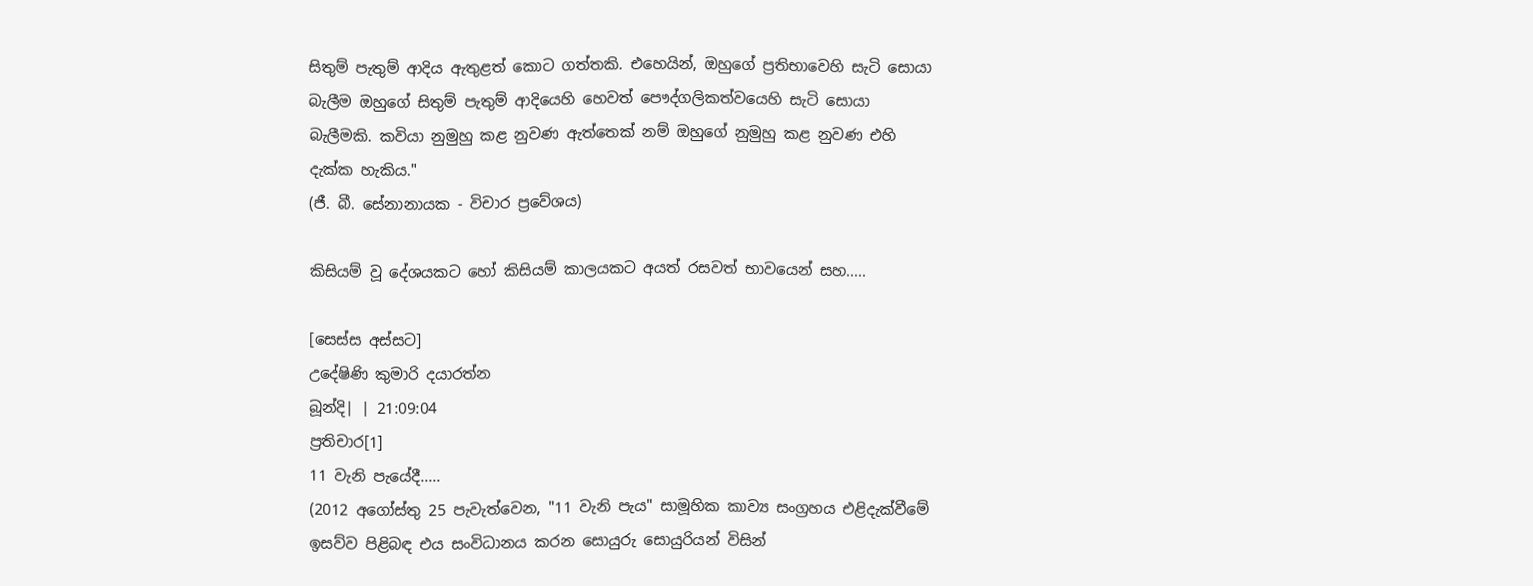සිතුම් පැතුම් ආදිය ඇතුළත් කොට ගත්තකි. එහෙයින්, ඔහුගේ ප්‍රතිභාවෙහි සැටි සොයා බැලීම ඔහුගේ සිතුම් පැතුම් ආදියෙහි හෙවත් පෞද්ගලිකත්වයෙහි සැටි සොයා බැලීමකි. කවියා නුමුහු කළ නුවණ ඇත්තෙක්‌ නම් ඔහුගේ නුමුහු කළ නුවණ එහි දැක්‌ක හැකිය."
(ජී. බී. සේනානායක - විචාර ප්‍රවේශය)

කිසියම් වූ දේශයකට හෝ කිසියම් කාලයකට අයත් රසවත් භාවයෙන් සහ.....

[සෙස්ස අස්සට]
උදේෂිණි කුමාරි දයාරත්න
බූන්දි| | 21:09:04
ප්‍රතිචාර[1]
11 වැනි පැයේදී.....
(2012 අගෝස්තු 25 පැවැත්වෙන, "11 වැනි පැය" සාමූහික කාව්‍ය සංග්‍රහය එළිදැක්වීමේ ඉසව්ව පිළිබඳ එය සංවිධානය කරන සොයුරු සොයුරියන් විසින්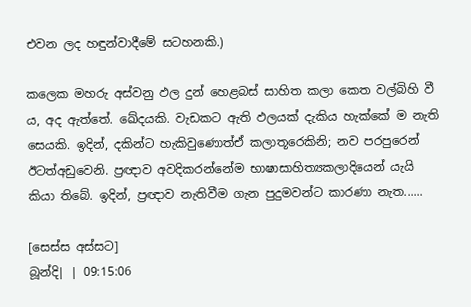එවන ලද හඳුන්වාදීමේ සටහනකි.)

කලෙක මහරු අස්වනු ඵල දුන් හෙළබස් සාහිත කලා කෙත වල්බිහි වී ය, අද ඇත්තේ. ඛේදයකි. වැඩකට ඇති ඵලයක් දැකිය හැක්කේ ම නැති සෙයකි. ඉදින්, දකින්ට හැකිවුණොත්ඒ කලාතූරෙකිනි; නව පරපුරෙන් ඊටත්අඩුවෙනි. ප්‍රඥාව අවදිකරන්නේම භාෂාසාහිත්‍යකලාදියෙන් යැයි කියා තිබේ. ඉදින්, ප්‍රඥාව නැතිවීම ගැන පුදුමවන්ට කාරණා නැත......

[සෙස්ස අස්සට]
බූන්දි| | 09:15:06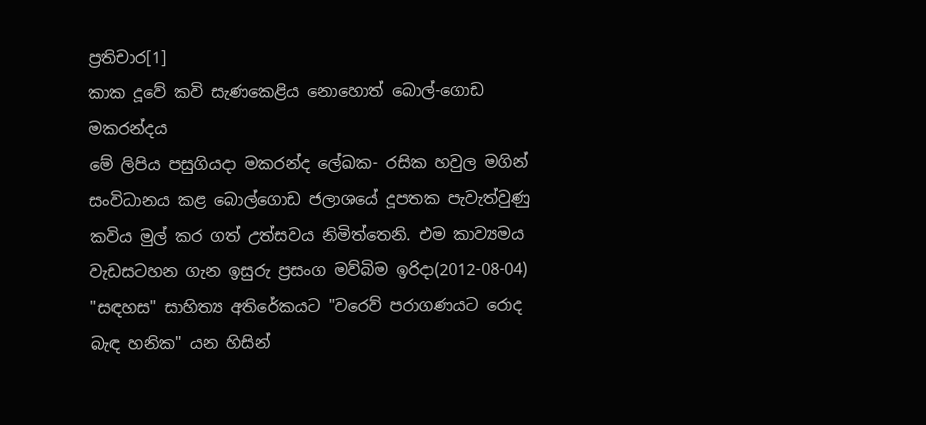ප්‍රතිචාර[1]
කාක දූවේ කවි සැණකෙළිය නොහොත් බොල්-ගොඩ මකරන්දය
මේ ලිපිය පසුගියදා මකරන්ද ලේඛක- රසික හවුල මගින් සංවිධානය කළ බොල්ගොඩ ජලාශයේ දූපතක පැවැත්වුණු කවිය මුල් කර ගත් උත්සවය නිමිත්තෙනි. එම කාව්‍යමය වැඩසටහන ගැන ඉසුරු ප්‍රසංග මව්බිම ඉරිදා(2012-08-04) "සඳහස" සාහිත්‍ය අතිරේකයට "වරෙව් පරාගණයට රොද බැඳ හනික" යන හිසින්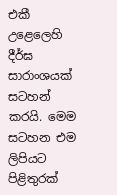එකී උළෙලෙහි දීර්ඝ සාරාංශයක් සටහන් කරයි. මෙම සටහන එම ලිපියට පිළිතුරක්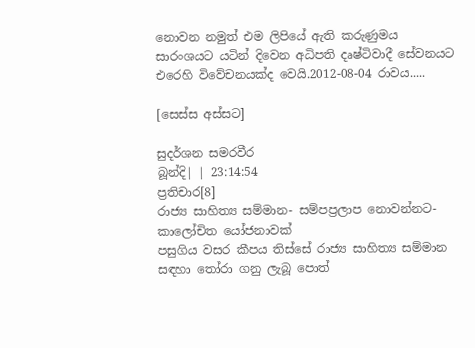නොවන නමුත් එම ලිපියේ ඇති කරුණුමය සාරංශයට යටින් දිවෙන අධිපති දෘෂ්ටිවාදී සේවනයට එරෙහි විවේචනයක්ද වෙයි.2012-08-04 රාවය.....

[සෙස්ස අස්සට]

සුදර්ශන සමරවීර
බූන්දි| | 23:14:54
ප්‍රතිචාර[8]
රාජ්‍ය සාහිත්‍ය සම්මාන- සම්පප්‍රලාප නොවන්නට- කාලෝචිත යෝජනාවක්
පසුගිය වසර කීපය තිස්සේ රාජ්‍ය සාහිත්‍ය සම්මාන සඳහා තෝරා ගනු ලැබූ පොත්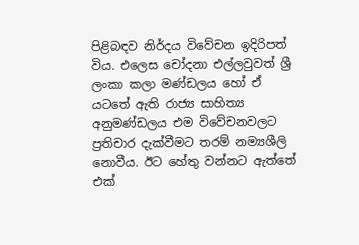පිළිබඳව නිර්දය විවේචන ඉදිරිපත් විය. එලෙස චෝදනා එල්ලවුවත් ශ්‍රී ලංකා කලා මණ්ඩලය හෝ ඒ යටතේ ඇති රාජ්‍ය සාහිත්‍ය අනුමණ්ඩලය එම විවේචනවලට ප්‍රතිචාර දැක්වීමට තරම් නම්‍යශීලි නොවීය. ඊට හේතු වන්නට ඇත්තේ එක්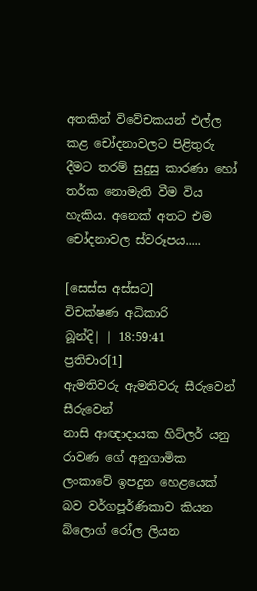අතකින් විවේචකයන් එල්ල කළ චෝදනාවලට පිළිතුරු දීමට තරම් සුදුසු කාරණා හෝ තර්ක නොමැති වීම විය හැකිය. අනෙක් අතට එම චෝදනාවල ස්වරූපය.....

[සෙස්ස අස්සට]
විචක්ෂණ අධිකාරි
බූන්දි| | 18:59:41
ප්‍රතිචාර[1]
ඇමතිවරු ඇමතිවරු සීරුවෙන් සීරුවෙන්
නාසි ආඥාදායක හිට්ලර් යනු රාවණ ගේ අනුගාමික ලංකාවේ ඉපදුන හෙළයෙක් බව වර්ගපූර්ණිකාව කියන බ්ලොග් රෝල ලියන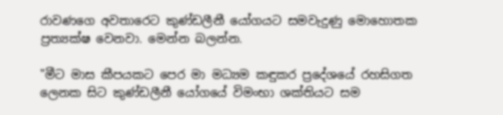රාවණගෙ අවතාරෙට කුණ්ඩලීනී යෝගයට සමවැදුණු මොහොතක ප්‍රත්‍යක්ෂ වෙනවා. මෙන්න බලන්න.

"මීට මාස කීපයකට පෙර මා මධ්‍යම කඳුකර ප්‍රදේශයේ රහසිගත ලෙනක සිට කුණ්ඩලීනී යෝගයේ විමංභා ශක්තියට සම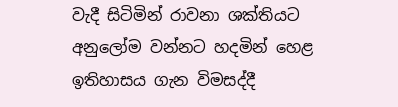වැදී සිටිමින් රාවනා ශක්තියට අනුලෝම වන්නට හදමින් හෙළ ඉතිහාසය ගැන විමසද්දී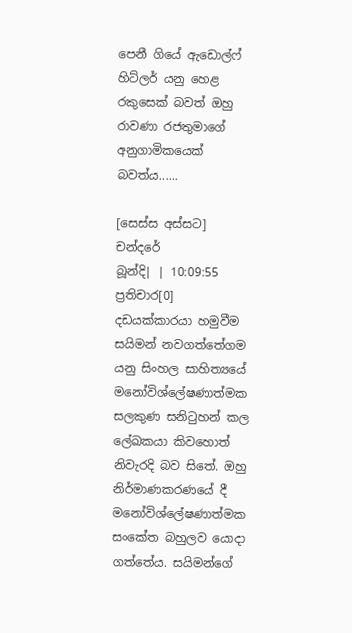පෙනී ගියේ ඇඩොල්ෆ් හිට්ලර් යනු හෙළ රකුසෙක් බවත් ඔහු රාවණා රජතුමාගේ අනුගාමිකයෙක් බවත්ය......

[සෙස්ස අස්සට]
චන්දරේ
බූන්දි| | 10:09:55
ප්‍රතිචාර[0]
දඩයක්කාරයා හමුවීම
සයිමන් නවගත්තේගම යනු සිංහල සාහිත්‍යයේ මනෝවිශ්ලේෂණාත්මක සලකුණ සනිටුහන් කල ලේඛකයා කිවහොත් නිවැරදි බව සිතේ. ඔහු නිර්මාණකරණයේ දී මනෝවිශ්ලේෂණාත්මක සංකේත බහුලව යොදා ගත්තේය. සයිමන්ගේ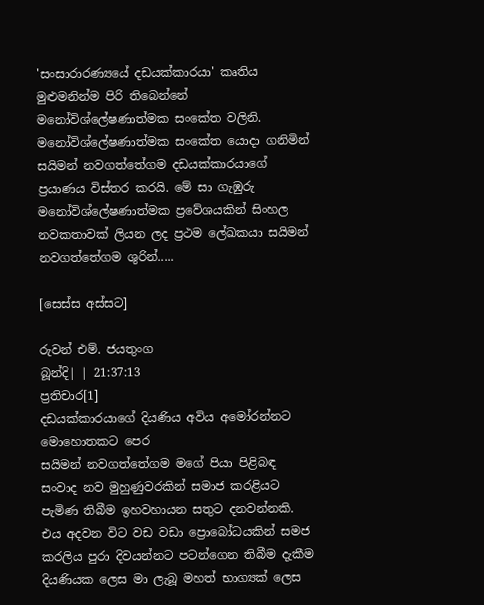'සංසාරාරණ්‍යයේ දඩයක්කාරයා' කෘතිය මුළුමනින්ම පිරි තිබෙන්නේ මනෝවිශ්ලේෂණාත්මක සංකේත වලිනි. මනෝවිශ්ලේෂණාත්මක සංකේත යොදා ගනිමින් සයිමන් නවගත්තේගම දඩයක්කාරයාගේ ප්‍රයාණය විස්තර කරයි. මේ සා ගැඹුරු මනෝවිශ්ලේෂණාත්මක ප්‍රවේශයකින් සිංහල නවකතාවක් ලියන ලද ප්‍රථම ලේඛකයා සයිමන් නවගත්තේගම ශුරින්.....

[සෙස්ස අස්සට]

රුවන් එම්. ජයතුංග
බූන්දි| | 21:37:13
ප්‍රතිචාර[1]
දඩයක්කාරයාගේ දියණිය අවිය අමෝරන්නට මොහොතකට පෙර
සයිමන් නවගත්තේගම මගේ පියා පිළිබඳ සංවාද නව මුහුණුවරකින් සමාජ කරළියට පැමිණ තිබීම ඉහවහායන සතුට දනවන්නකි. එය අදවන විට වඩ වඩා ප්‍රොබෝධයකින් සමජ කරලිය පුරා දිවයන්නට පටන්ගෙන තිබීම දැකීම දියණියක ලෙස මා ලැබූ මහත් භාග්‍යක් ලෙස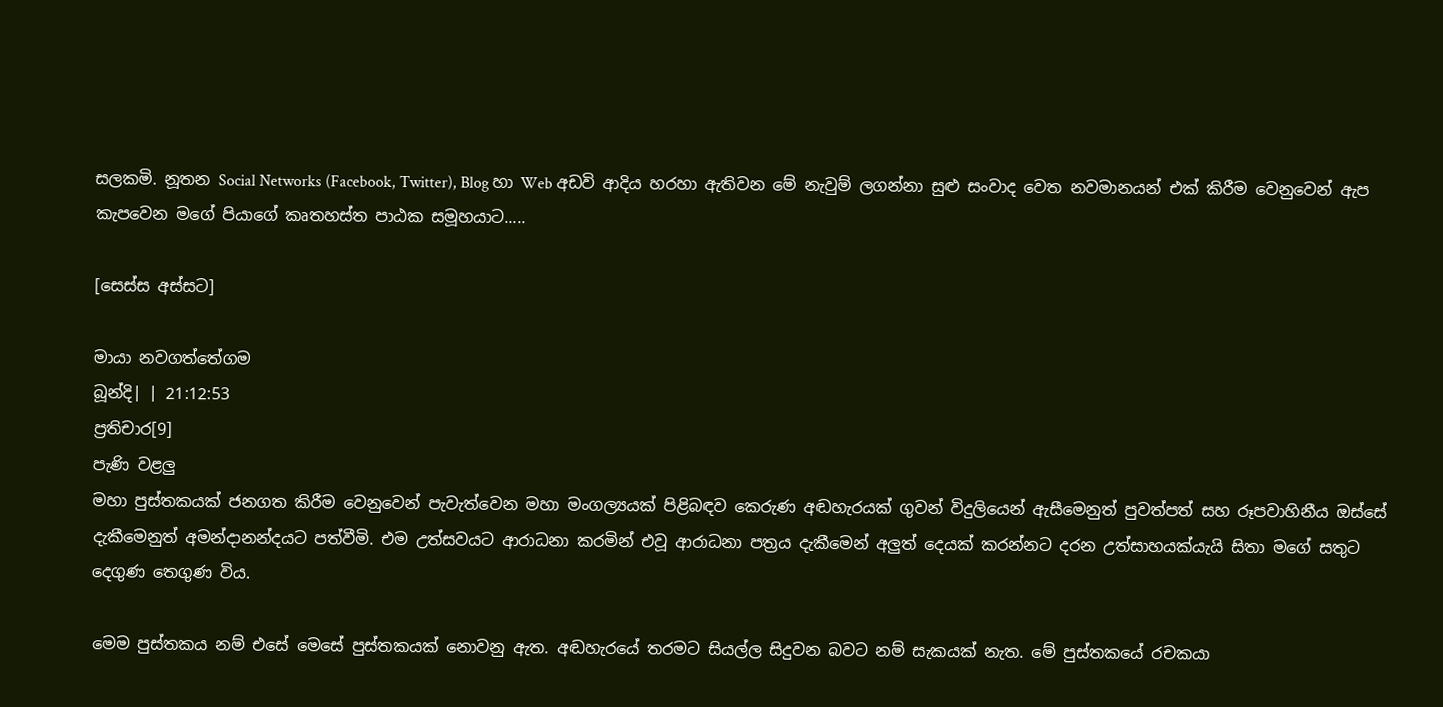සලකමි. නූතන Social Networks (Facebook, Twitter), Blog හා Web අඩවි ආදිය හරහා ඇතිවන මේ නැවුම් ලගන්නා සුළු සංවාද වෙත නවමානයන් එක් කිරීම වෙනුවෙන් ඇප කැපවෙන මගේ පියාගේ කෘතහස්ත පාඨක සමූහයාට.....

[සෙස්ස අස්සට]

මායා නවගත්තේගම
බූන්දි| | 21:12:53
ප්‍රතිචාර[9]
පැණි වළලු
මහා පුස්තකයක් ජනගත කිරීම වෙනුවෙන් පැවැත්වෙන මහා මංගල්‍යයක් පිළිබඳව කෙරුණ අඬහැරයක් ගුවන් විදුලියෙන් ඇසීමෙනුත් පුවත්පත් සහ රූපවාහිනීය ඔස්සේ දැකීමෙනුත් අමන්දානන්දයට පත්වීමි. එම උත්සවයට ආරාධනා කරමින් එවූ ආරාධනා පත්‍රය දැකීමෙන් අලුත් දෙයක් කරන්නට දරන උත්සාහයක්යැයි සිතා මගේ සතුට දෙගුණ තෙගුණ විය.

මෙම පුස්තකය නම් එසේ මෙසේ පුස්තකයක් නොවනු ඇත. අඬහැරයේ තරමට සියල්ල සිදුවන බවට නම් සැකයක් නැත. මේ පුස්තකයේ රචකයා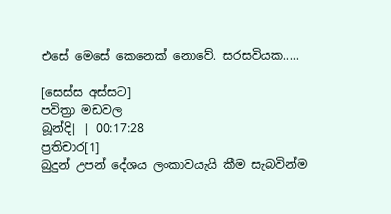එසේ මෙසේ කෙනෙක් නොවේ. සරසවියක.....

[සෙස්ස අස්සට]
පවිත්‍රා මඩවල
බූන්දි| | 00:17:28
ප්‍රතිචාර[1]
බුදුන් උපන් දේශය ලංකාවයැයි කීම සැබවින්ම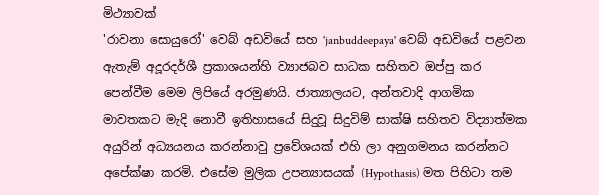මිථ්‍යාවක්
'රාවනා සොයුරෝ' වෙබ් අඩවියේ සහ 'janbuddeepaya' වෙබ් අඩවියේ පළවන ඇතැම් අදූරදර්ශී ප්‍රකාශයන්හි ව්‍යාජබව සාධක සහිතව ඔප්පු කර පෙන්වීම මෙම ලිපියේ අරමුණයි. ජාත්‍යාලයට, අන්තවාදි ආගමික මාවතකට මැදි නොවී ඉතිහාසයේ සිදුවූ සිදුවිම් සාක්ෂි සහිතව විද්‍යාත්මක අයුරින් අධ්‍යයනය කරන්නාවු ප්‍රවේශයක් එහි ලා අනුගමනය කරන්නට අපේක්ෂා කරමි. එසේම මුලික උපන්‍යාසයක් (Hypothasis) මත පිහිටා තම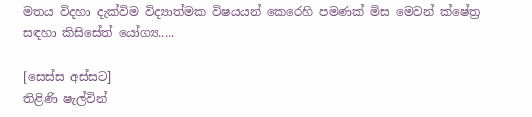මතය විදහා දැක්විම විද්‍යාත්මක විෂයයන් කෙරෙහි පමණක් මිස මෙවන් ක්ෂේත්‍ර සඳහා කිසිසේත් යෝග්‍ය.....

[සෙස්ස අස්සට]
තිළිණි ෂැල්වින්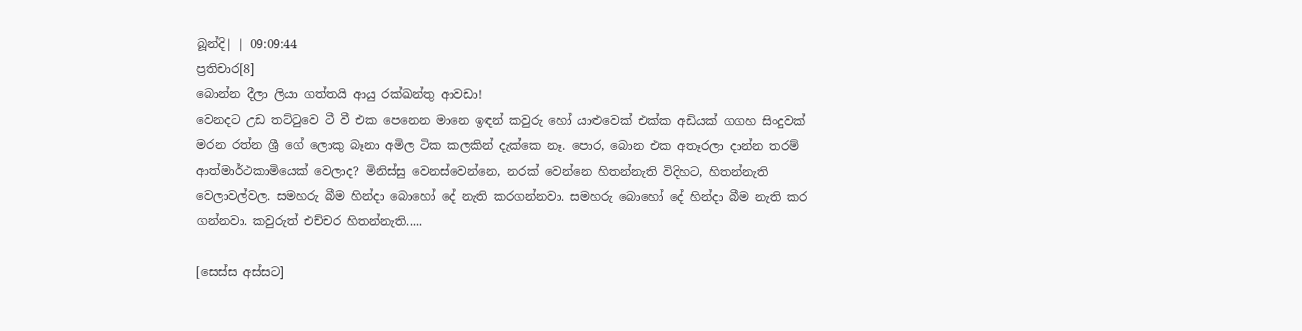බූන්දි| | 09:09:44
ප්‍රතිචාර[8]
බොන්න දීලා ලියා ගත්තයි ආයු රක්ඛන්තු ආවඩා!
වෙනදට උඩ තට්ටුවෙ ටී වී එක පෙනෙන මානෙ ඉඳන් කවුරු හෝ යාළුවෙක් එක්ක අඩියක් ගගහ සිංදුවක් මරන රත්න ශ්‍රී ගේ ලොකු බෑනා අමිල ටික කලකින් දැක්කෙ නෑ. පොර, බොන එක අතෑරලා දාන්න තරම් ආත්මාර්ථකාමියෙක් වෙලාද? මිනිස්සු වෙනස්වෙන්නෙ, නරක් වෙන්නෙ හිතන්නැති විදිහට, හිතන්නැති වෙලාවල්වල. සමහරු බීම හින්දා බොහෝ දේ නැති කරගන්නවා. සමහරු බොහෝ දේ හින්දා බීම නැති කර ගන්නවා. කවුරුත් එච්චර හිතන්නැති.....

[සෙස්ස අස්සට]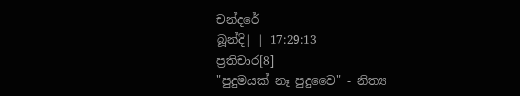චන්දරේ
බූන්දි| | 17:29:13
ප්‍රතිචාර[8]
"පුදුමයක් නෑ පුදුවෛ" - නිත්‍ය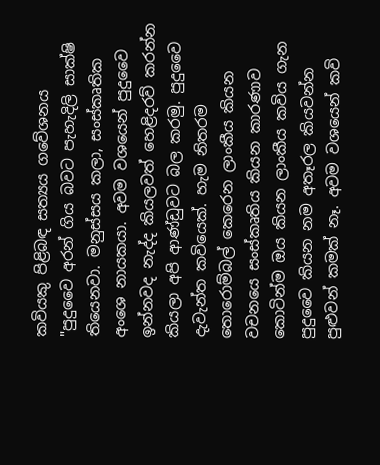කවියකු පිළිබඳ සත්‍යය ගවේශනය
"පුදුවෛ අරන් ගිය බවට පැහැදිලි සාක්ෂි තියෙනවා. මනුස්සය කලා, සංස්කෘතික අංශෙ නායකයා. අවම වශයෙන් පුදුවෛ ඉන්නවද නැද්ද කියලවත් හෙළිදරව් කරන්න කියලා අපි ආණ්ඩුවට බල කරමු. පුදුවෛ දැවැන්ත කවියෙක්. හැම නිතරම තොරොම්බල් කෙරෙන ලාංකීය කියන වචනයෙ සංස්කෘතිය කියන කාරණාව කොටින්ම ඔය කියන ලාංකීය කවිය ගැන පුදුවෛ කියන නම අතෑරල කියවන්න පුළුවන් කමක් නෑ. අවම වශයෙන් කවි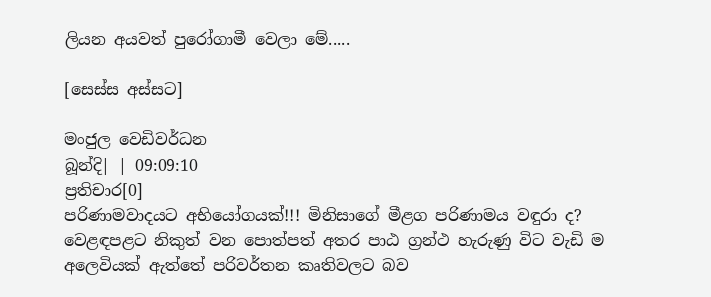ලියන අයවත් පුරෝගාමී වෙලා මේ.....

[සෙස්ස අස්සට]

මංජුල වෙඩිවර්ධන
බූන්දි| | 09:09:10
ප්‍රතිචාර[0]
පරිණාමවාදයට අභියෝගයක්!!! මිනිසාගේ මීළග පරිණාමය වඳුරා ද?
වෙළඳපළට නිකුත් වන පොත්පත් අතර පාඨ ග්‍රන්ථ හැරුණු විට වැඩි ම අලෙවියක් ඇත්තේ පරිවර්තන කෘතිවලට බව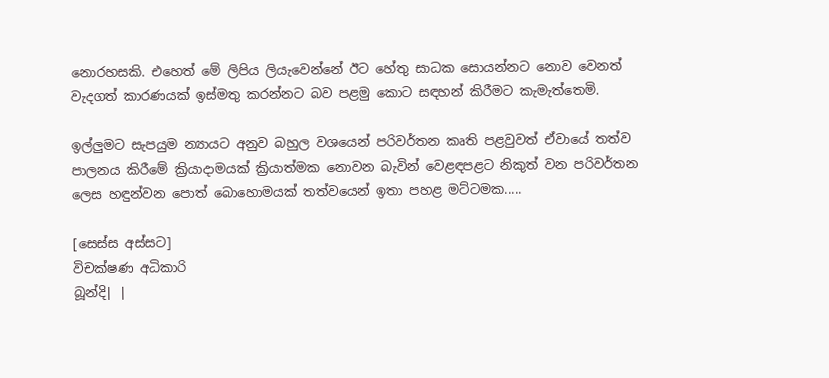නොරහසකි. එහෙත් මේ ලිපිය ලියැවෙන්නේ ඊට හේතු සාධක සොයන්නට නොව වෙනත් වැදගත් කාරණයක් ඉස්මතු කරන්නට බව පළමු කොට සඳහන් කිරීමට කැමැත්තෙමි.

ඉල්ලුමට සැපයුම න්‍යායට අනුව බහුල වශයෙන් පරිවර්තන කෘති පළවුවත් ඒවායේ තත්ව පාලනය කිරීමේ ක්‍රියාදාමයක් ක්‍රියාත්මක නොවන බැවින් වෙළඳපළට නිකුත් වන පරිවර්තන ලෙස හඳුන්වන පොත් බොහොමයක් තත්වයෙන් ඉතා පහළ මට්ටමක.....

[සෙස්ස අස්සට]
විචක්ෂණ අධිකාරි
බූන්දි| |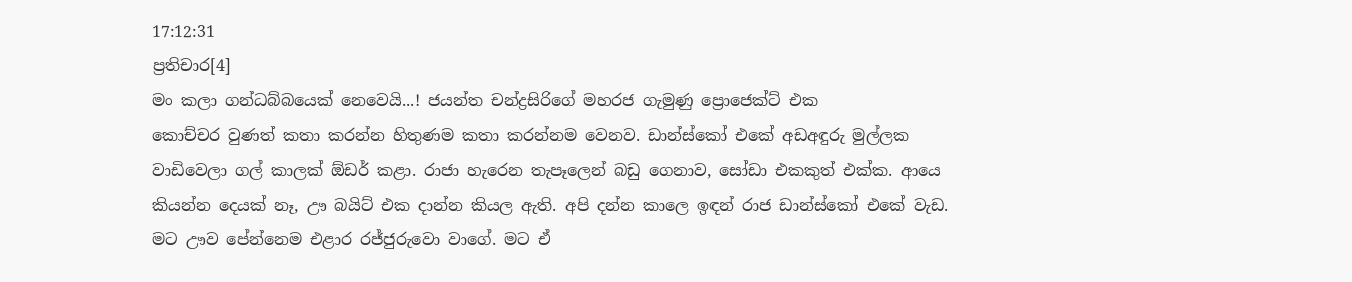17:12:31
ප්‍රතිචාර[4]
මං කලා ගන්ධබ්බයෙක් නෙවෙයි...! ජයන්ත චන්ද්‍රසිරිගේ මහරජ ගැමුණු ප්‍රොජෙක්ට් එක
කොච්චර වුණත් කතා කරන්න හිතුණම කතා කරන්නම වෙනව. ඩාන්ස්කෝ එකේ අඩඅඳුරු මුල්ලක වාඩිවෙලා ගල් කාලක් ඕඩර් කළා. රාජා හැරෙන තැපෑලෙන් බඩු ගෙනාව, සෝඩා එකකුත් එක්ක. ආයෙ කියන්න දෙයක් නෑ, ඌ බයිට් එක දාන්න කියල ඇති. අපි දන්න කාලෙ ඉඳන් රාජ ඩාන්ස්කෝ එකේ වැඩ. මට ඌව පේන්නෙම එළාර රජ්ජුරුවො වාගේ. මට ඒ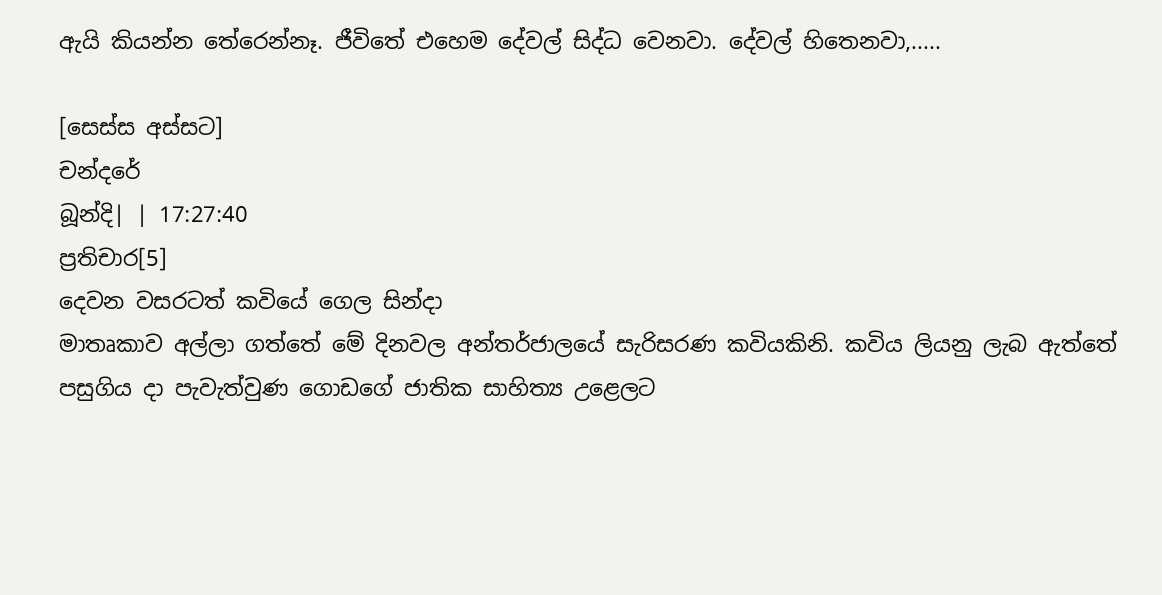ඇයි කියන්න තේරෙන්නෑ. ජීවිතේ එහෙම දේවල් සිද්ධ වෙනවා. දේවල් හිතෙනවා,.....

[සෙස්ස අස්සට]
චන්දරේ
බූන්දි| | 17:27:40
ප්‍රතිචාර[5]
දෙවන වසරටත් කවියේ ගෙල සින්දා
මාතෘකාව අල්ලා ගත්තේ මේ දිනවල අන්තර්ජාලයේ සැරිසරණ කවියකිනි. කවිය ලියනු ලැබ ඇත්තේ පසුගිය දා පැවැත්වුණ ගොඩගේ ජාතික සාහිත්‍ය උළෙලට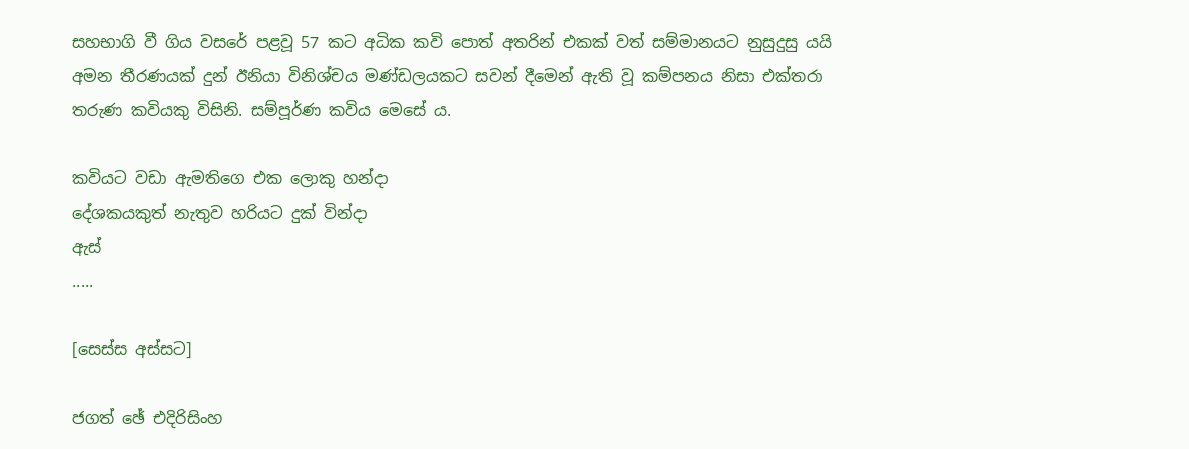සහභාගි වී ගිය වසරේ පළවූ 57 කට අධික කවි පොත් අතරින් එකක් වත් සම්මානයට නුසුදුසු යයි අමන තීරණයක් දුන් ඊනියා විනිශ්චය මණ්ඩලයකට සවන් දීමෙන් ඇති වූ කම්පනය නිසා එක්තරා තරුණ කවියකු විසිනි. සම්පූර්ණ කවිය මෙසේ ය.

කවියට වඩා ඇමතිගෙ එක ලොකු හන්දා
දේශකයකුත් නැතුව හරියට දුක් වින්දා
ඇස්
.....

[සෙස්ස අස්සට]

ජගත් ඡේ එදිරිසිංහ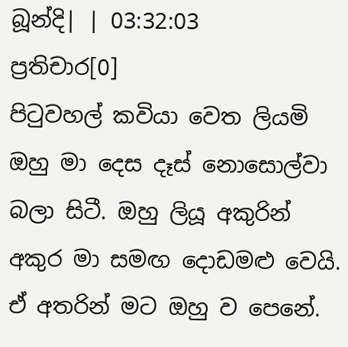බූන්දි| | 03:32:03
ප්‍රතිචාර[0]
පිටුවහල් කවියා වෙත ලියමි
ඔහු මා දෙස දෑස් නොසොල්වා බලා සිටී. ඔහු ලියූ අකුරින් අකුර මා සමඟ දොඩමළු වෙයි. ඒ අතරින් මට ඔහු ව පෙනේ.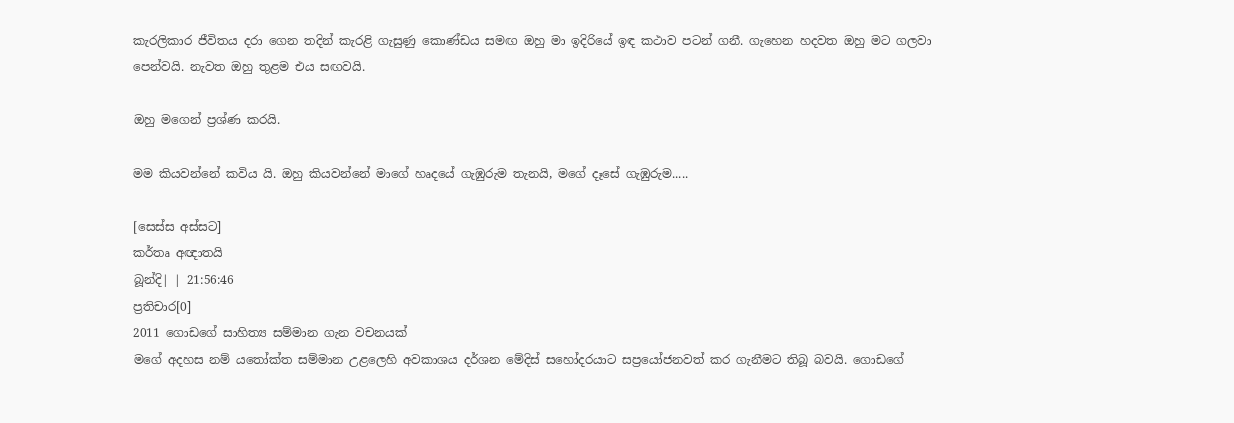කැරලිකාර ජීවිතය දරා ගෙන තදින් කැරළි ගැසුණු කොණ්ඩය සමඟ ඔහු මා ඉදිරියේ ඉඳ කථාව පටන් ගනී. ගැහෙන හදවත ඔහු මට ගලවා පෙන්වයි. නැවත ඔහු තුළම එය සඟවයි.

ඔහු මගෙන් ප්‍රශ්ණ කරයි.

මම කියවන්නේ කවිය යි. ඔහු කියවන්නේ මාගේ හෘදයේ ගැඹුරුම තැනයි, මගේ දෑසේ ගැඹුරුම.....

[සෙස්ස අස්සට]
කර්තෘ අඥාතයි
බූන්දි| | 21:56:46
ප්‍රතිචාර[0]
2011 ගොඩගේ සාහිත්‍ය සම්මාන ගැන වචනයක්
මගේ අදහස නම් යතෝක්ත සම්මාන උළලෙහි අවකාශය දර්ශන මේදිස් සහෝදරයාට සප්‍රයෝජනවත් කර ගැනීමට තිබූ බවයි. ගොඩගේ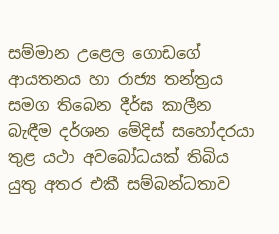සම්මාන උළෙල ගොඩගේ ආයතනය හා රාජ්‍ය තන්ත්‍රය සමග තිබෙන දීර්ඝ කාලීන බැඳීම දර්ශන මේදිස් සහෝදරයා තුළ යථා අවබෝධයක් තිබිය යුතු අතර එකී සම්බන්ධතාව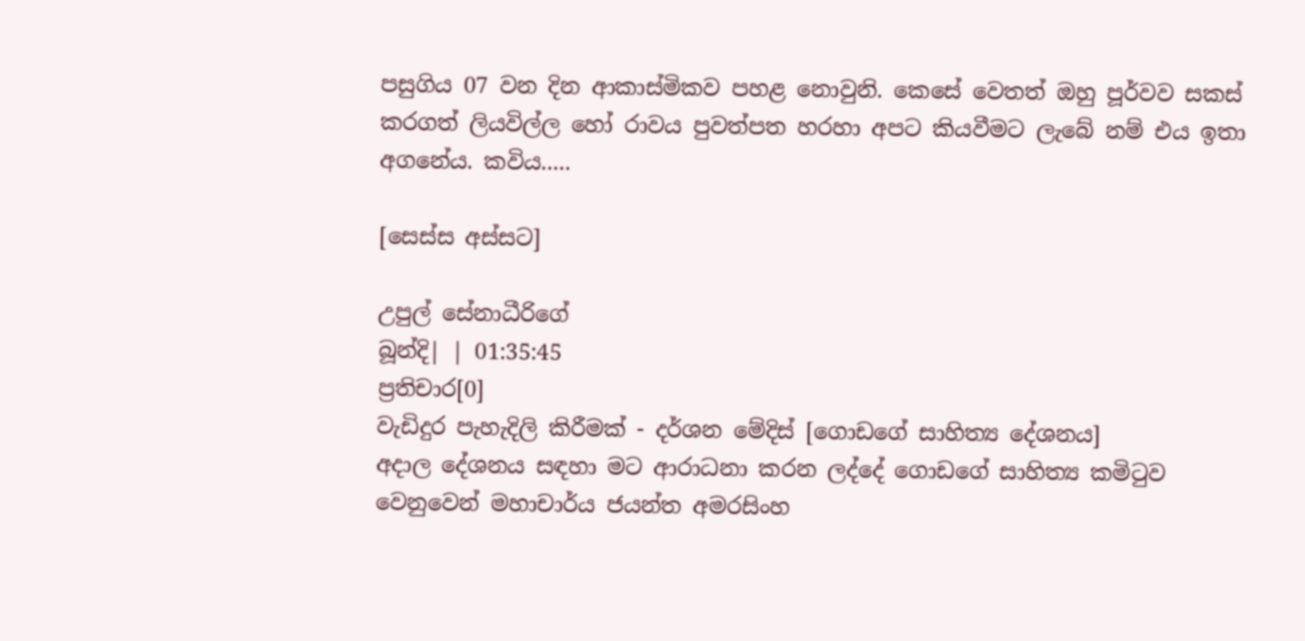පසුගිය 07 වන දින ආකාස්මිකව පහළ නොවුනි. කෙසේ වෙතත් ඔහු පූර්වව සකස් කරගත් ලියවිල්ල හෝ රාවය පුවත්පත හරහා අපට කියවීමට ලැබේ නම් එය ඉතා අගනේය. කවිය.....

[සෙස්ස අස්සට]

උපුල් සේනාධීරිගේ
බූන්දි| | 01:35:45
ප්‍රතිචාර[0]
වැඩිදුර පැහැදිලි කිරීමක් - දර්ශන මේදිස් [ගොඩගේ සාහිත්‍ය දේශනය]
අදාල දේශනය සඳහා මට ආරාධනා කරන ලද්දේ ගොඩගේ සාහිත්‍ය කමිටුව වෙනුවෙන් මහාචාර්ය ජයන්ත අමරසිංහ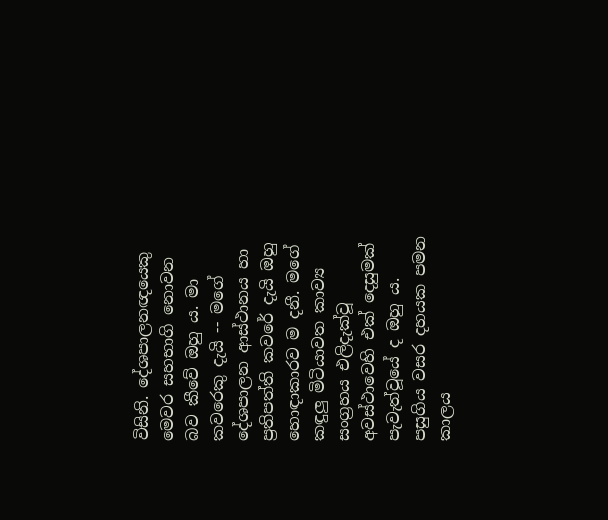විසිනි. දේශපාලනඥයෙකු මෙවර සහභාගි නොවන බව කීවේ ඔහු ය. මා කවරෙකු දැයි -- මගේ දේශපාලන ආස්ථානය හා ප්‍රතිපත්ති කවරේ දැයි ඔහු හොඳාකාරව ම දනී. මගේ කඳුලු මිටියාවත කාව්‍ය සංග්‍රහය එලිදැක්වූ අවස්ථාවෙහි එක් දෙසුමක් පැවැත්වූයේ ද ඔහු ය. පසුගිය වසර දහයක පමන කාලය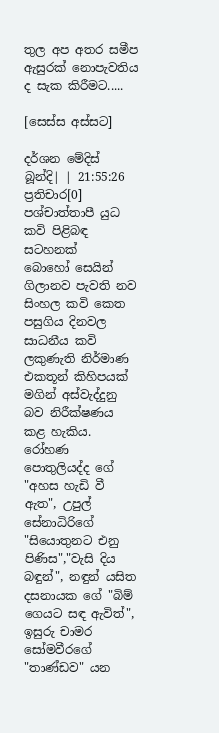තුල අප අතර සමීප ඇසුරක් නොපැවතිය ද සැක කිරීමට.....

[සෙස්ස අස්සට]

දර්ශන මේදිස්
බූන්දි| | 21:55:26
ප්‍රතිචාර[0]
පශ්චාත්තාපී යුධ කවි පිළිබඳ සටහනක්
බොහෝ සෙයින් ගිලානව පැවති නව සිංහල කවි කෙත පසුගිය දිනවල සාධනීය කවි ලකුණැති නිර්මාණ එකතූන් කිහිපයක් මගින් අස්වැද්දුනු බව නිරීක්ෂණය කළ හැකිය. රෝහණ පොතුලියද්ද ගේ "අහස හැඩි වී ඇත", උපුල් සේනාධිරිගේ "සියොතුනට එනු පිණිස","වැසි දිය බඳුන්", නඳුන් යසිත දසනායක ගේ "බිම් ගෙයට සඳ ඇවිත්", ඉසුරු චාමර සෝමවීරගේ "තාණ්ඩව" යන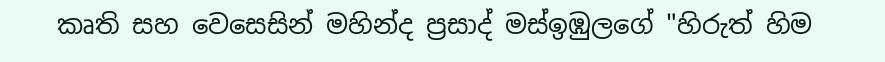කෘති සහ වෙසෙසින් මහින්ද ප්‍රසාද් මස්ඉඹුලගේ "හිරුත් හිම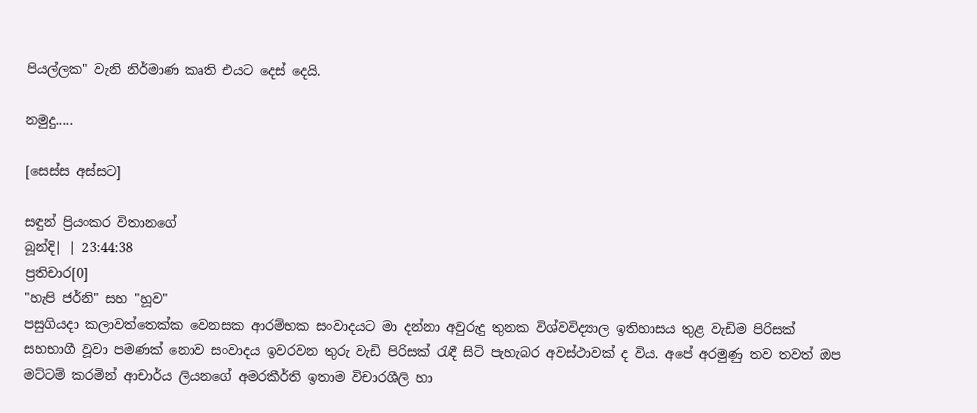පියල්ලක" වැනි නිර්මාණ කෘති එයට දෙස් දෙයි.

නමුදු.....

[සෙස්ස අස්සට]

සඳුන් ප්‍රියංකර විතානගේ
බූන්දි| | 23:44:38
ප්‍රතිචාර[0]
"හැපි ජර්නි" සහ "හූව"
පසුගියදා කලාවත්තෙක්ක වෙනසක ආරම්භක සංවාදයට මා දන්නා අවුරුදු තුනක විශ්වවිද්‍යාල ඉතිහාසය තුළ වැඩිම පිරිසක් සහභාගී වූවා පමණක් නොව සංවාදය ඉවරවන තුරු වැඩි පිරිසක් රැඳී සිටි පැහැබර අවස්ථාවක් ද විය. අපේ අරමුණු තව තවත් ඔප මට්ටම් කරමින් ආචාර්ය ලියනගේ අමරකීර්ති ඉතාම විචාරශීලි හා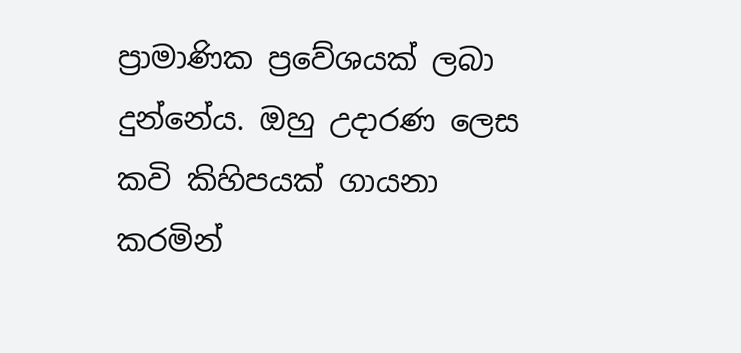ප්‍රාමාණික ප්‍රවේශයක් ලබා දුන්නේය. ඔහු උදාරණ ලෙස කවි කිහිපයක් ගායනා කරමින්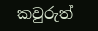කවුරුත්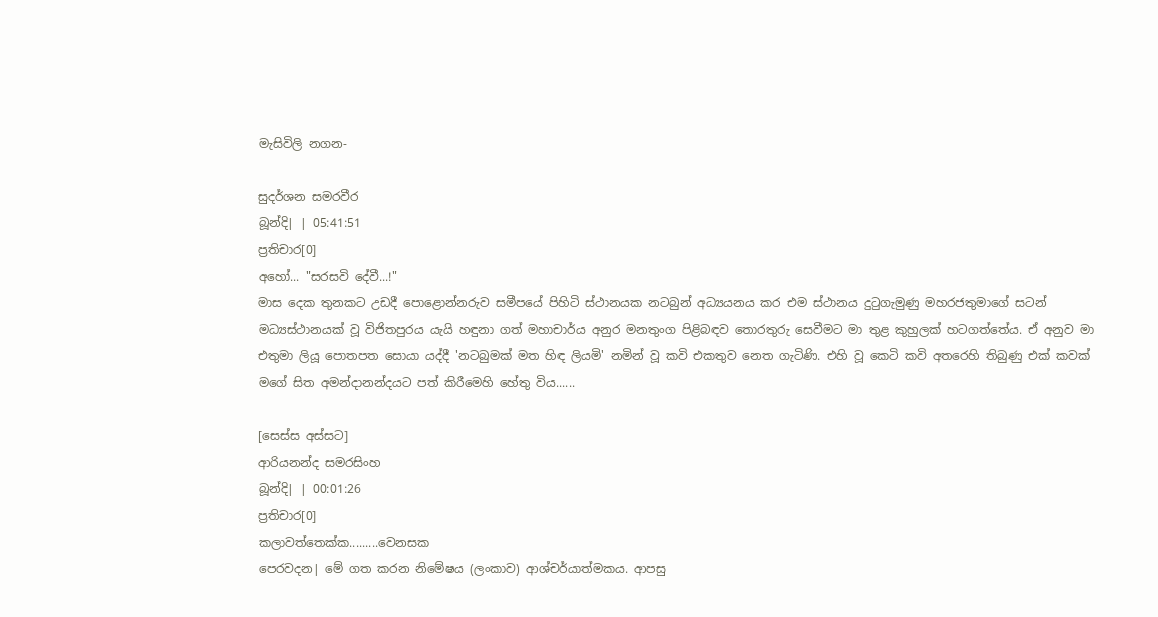මැසිවිලි නගන-

සුදර්ශන සමරවීර
බූන්දි| | 05:41:51
ප්‍රතිචාර[0]
අහෝ... "සරසවි දේවී...!"
මාස දෙක තුනකට උඩදී පොළොන්නරුව සමීපයේ පිහිටි ස්ථානයක නටබුන් අධ්‍යයනය කර එම ස්ථානය දුටුගැමුණු මහරජතුමාගේ සටන් මධ්‍යස්ථානයක් වූ විජිතපුරය යැයි හඳුනා ගත් මහාචාර්ය අනුර මනතුංග පිළිබඳව තොරතුරු සෙවීමට මා තුළ කුහුලක් හටගත්තේය. ඒ අනුව මා එතුමා ලියූ පොතපත සොයා යද්දී 'නටබුමක් මත හිඳ ලියමි' නමින් වූ කවි එකතුව නෙත ගැටිණි. එහි වූ කෙටි කවි අතරෙහි තිබුණු එක් කවක් මගේ සිත අමන්දානන්දයට පත් කිරීමෙහි හේතු විය......

[සෙස්ස අස්සට]
ආරියනන්ද සමරසිංහ
බූන්දි| | 00:01:26
ප්‍රතිචාර[0]
කලාවත්තෙක්ක.........වෙනසක
පෙරවදන| මේ ගත කරන නිමේෂය (ලංකාව) ආශ්චර්යාත්මකය. ආපසු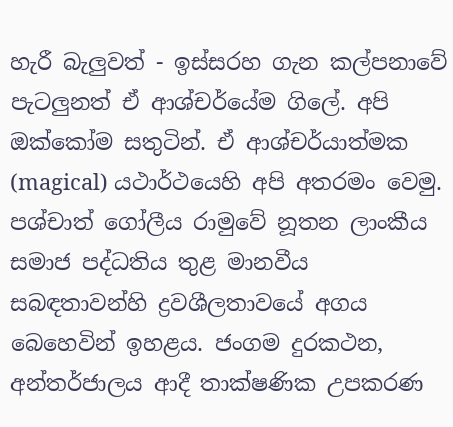හැරී බැලුවත් - ඉස්සරහ ගැන කල්පනාවේ පැටලුනත් ඒ ආශ්චර්යේම ගිලේ. අපි ඔක්කෝම සතුටින්. ඒ ආශ්චර්යාත්මක (magical) යථාර්ථයෙහි අපි අතරමං වෙමු. පශ්චාත් ගෝලීය රාමුවේ නූතන ලාංකීය සමාජ පද්ධතිය තුළ මානවීය සබඳතාවන්හි ද්‍රවශීලතාවයේ අගය බෙහෙවින් ඉහළය. ජංගම දුරකථන, අන්තර්ජාලය ආදී තාක්ෂණික උපකරණ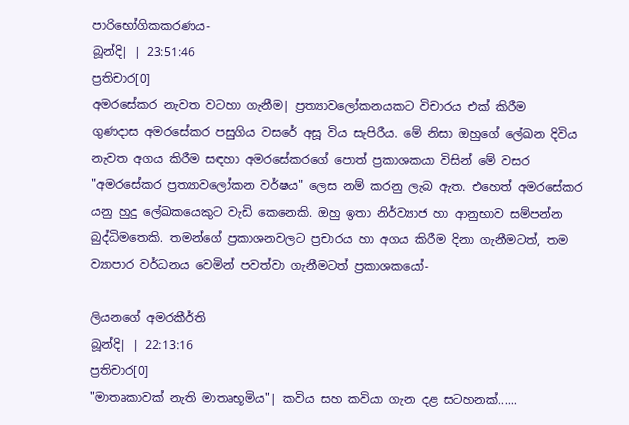පාරිභෝගිකකරණය-
බූන්දි| | 23:51:46
ප්‍රතිචාර[0]
අමරසේකර නැවත වටහා ගැනීම| ප්‍රත්‍යාවලෝකනයකට විචාරය එක් කිරීම
ගුණදාස අමරසේකර පසුගිය වසරේ අසූ විය සැපිරීය. මේ නිසා ඔහුගේ ලේඛන දිවිය නැවත අගය කිරීම සඳහා අමරසේකරගේ පොත් ප්‍රකාශකයා විසින් මේ වසර "අමරසේකර ප්‍රත්‍යාවලෝකන වර්ෂය" ලෙස නම් කරනු ලැබ ඇත. එහෙත් අමරසේකර යනු හුදු ලේඛකයෙකුට වැඩි කෙනෙකි. ඔහු ඉතා නිර්ව්‍යාජ හා ආනුභාව සම්පන්න බුද්ධිමතෙකි. තමන්ගේ ප්‍රකාශනවලට ප්‍රචාරය හා අගය කිරීම දිනා ගැනීමටත්, තම ව්‍යාපාර වර්ධනය වෙමින් පවත්වා ගැනීමටත් ප්‍රකාශකයෝ-

ලියනගේ අමරකීර්ති
බූන්දි| | 22:13:16
ප්‍රතිචාර[0]
"මාතෘකාවක් නැති මාතෘභූමිය"| කවිය සහ කවියා ගැන දළ සටහනක්......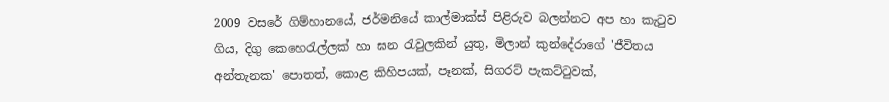2009 වසරේ ගිම්හානයේ, ජර්මනියේ කාල්මාක්ස් පිළිරුව බලන්නට අප හා කැටුව ගිය, දිගු කෙහෙරැල්ලක් හා ඝන රැවුලකින් යුතු, මිලාන් කුන්දේරාගේ 'ජීවිතය අන්තැනක' පොතත්, කොළ කිහිපයක්, පෑනක්, සිගරට් පැකට්ටුවක්,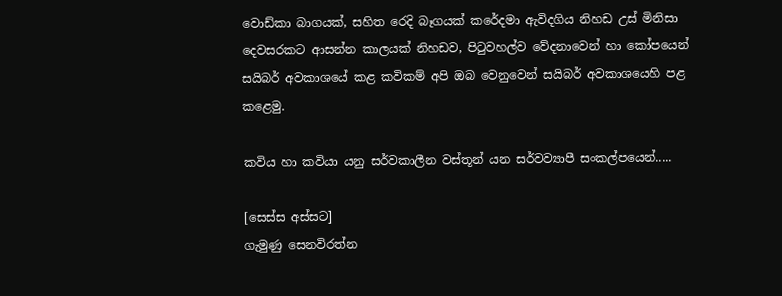වොඩ්කා බාගයක්, සහිත රෙදි බෑගයක් කරේදමා ඇවිදගිය නිහඩ උස් මිනිසා දෙවසරකට ආසන්න කාලයක් නිහඩව, පිටුවහල්ව වේදනාවෙන් හා කෝපයෙන් සයිබර් අවකාශයේ කළ කවිකම් අපි ඔබ වෙනුවෙන් සයිබර් අවකාශයෙහි පළ කළෙමු.

කවිය හා කවියා යනු සර්වකාලීන වස්තූන් යන සර්වව්‍යාපී සංකල්පයෙන්.....

[සෙස්ස අස්සට]
ගැමුණු සෙනවිරත්න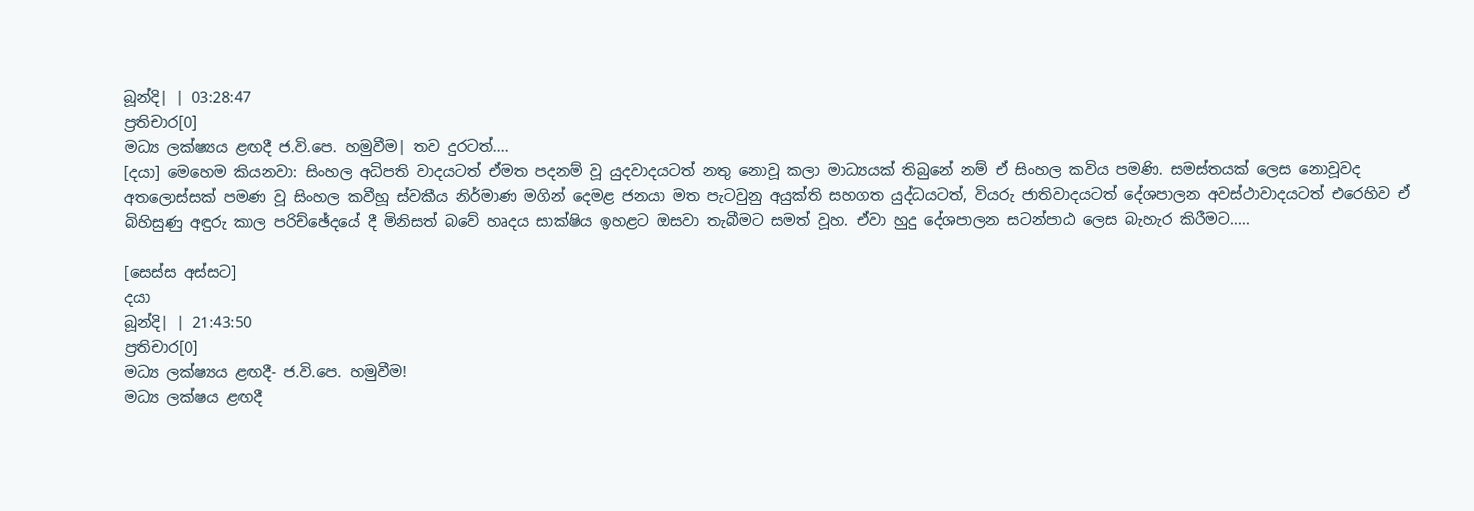බූන්දි| | 03:28:47
ප්‍රතිචාර[0]
මධ්‍ය ලක්ෂ්‍යය ළඟදී ජ.වි.පෙ. හමුවීම| තව දුරටත්....
[දයා] මෙහෙම කියනවා: සිංහල අධිපති වාදයටත් ඒමත පදනම් වූ යුදවාදයටත් නතු නොවූ කලා මාධ්‍යයක් තිබුනේ නම් ඒ සිංහල කවිය පමණි. සමස්තයක් ලෙස නොවූවද අතලොස්සක් පමණ වූ සිංහල කවීහූ ස්වකීය නිර්මාණ මගින් දෙමළ ජනයා මත පැටවුනු අයුක්ති සහගත යුද්ධයටත්, වියරු ජාතිවාදයටත් දේශපාලන අවස්ථාවාදයටත් එරෙහිව ඒ බිහිසුණු අඳුරු කාල පරිච්ඡේදයේ දී මිනිසත් බවේ හෘදය සාක්ෂිය ඉහළට ඔසවා තැබීමට සමත් වූහ. ඒවා හුදු දේශපාලන සටන්පාඨ ලෙස බැහැර කිරීමට.....

[සෙස්ස අස්සට]
දයා
බූන්දි| | 21:43:50
ප්‍රතිචාර[0]
මධ්‍ය ලක්ෂ්‍යය ළඟදී- ජ.වි.පෙ. හමුවීම!
මධ්‍ය ලක්ෂය ළඟදී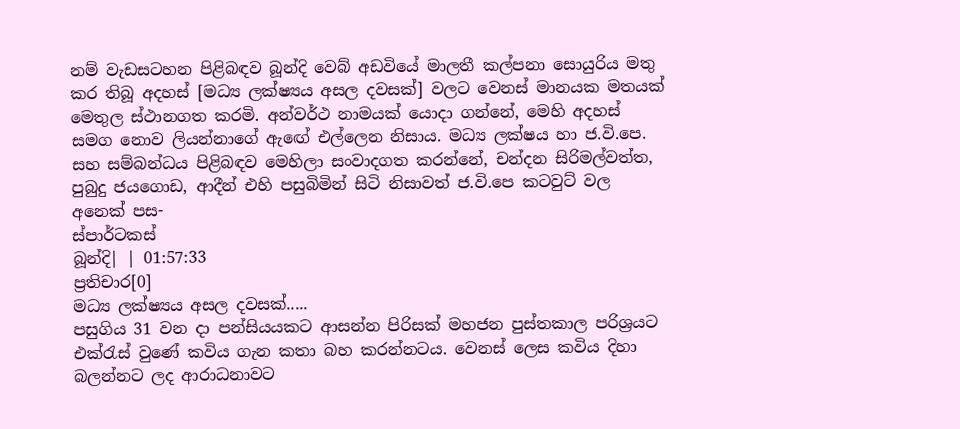නම් වැඩසටහන පිළිබඳව බූන්දි වෙබ් අඩවියේ මාලතී කල්පනා සොයුරිය මතු කර තිබූ අදහස් [මධ්‍ය ලක්ෂ්‍යය අසල දවසක්] වලට වෙනස් මානයක මතයක් මෙතුල ස්ථානගත කරමි. අන්වර්ථ නාමයක් යොදා ගන්නේ, මෙහි අදහස් සමග නොව ලියන්නාගේ ඇඟේ එල්ලෙන නිසාය. මධ්‍ය ලක්ෂය හා ජ.වි.පෙ. සහ සම්බන්ධය පිළිබඳව මෙහිලා සංවාදගත කරන්නේ, චන්දන සිරිමල්වත්ත, පුබුදු ජයගොඩ, ආදීන් එහි පසුබිමින් සිටි නිසාවත් ජ.වි.පෙ කටවුට් වල අනෙක් පස-
ස්පාර්ටකස්
බූන්දි| | 01:57:33
ප්‍රතිචාර[0]
මධ්‍ය ලක්ෂ්‍යය අසල දවසක්.....
පසුගිය 31 වන දා පන්සියයකට ආසන්න පිරිසක් මහජන පුස්තකාල පරිශ්‍රයට එක්රැස් වුණේ කවිය ගැන කතා බහ කරන්නටය. වෙනස් ලෙස කවිය දිහා බලන්නට ලද ආරාධනාවට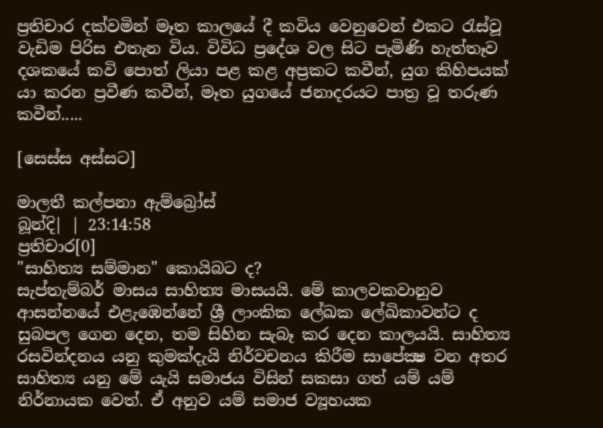ප්‍රතිචාර දක්වමින් ‍මෑත කාලයේ දී කවිය වෙනුවෙන් එකට රැස්වූ වැඩිම පිරිස එතැන විය. විවිධ ප්‍රදේශ වල සිට පැමිණි හැත්තෑව දශකයේ කවි පොත් ලියා පළ කළ අප්‍රකට කවීන්, යුග කිහිපයක් යා කරන ප්‍රවීණ කවීන්, මෑත යුගයේ ජනාදරයට පාත්‍ර වූ තරුණ කවීන්.....

[සෙස්ස අස්සට]

මාලතී කල්පනා ඇම්බ්‍රෝස්
බූන්දි| | 23:14:58
ප්‍රතිචාර[0]
"සාහිත්‍ය සම්මාන" කොයිබට ද?
සැප්තැම්බර් මාසය සාහිත්‍ය මාසයයි. මේ කාලවකවානුව ආසන්නයේ එළැඹෙන්නේ ශ්‍රී ලාංකික ලේඛක ලේඛිකාවන්ට ද සුබපල ගෙන දෙන, තම සිහින සැබෑ කර දෙන කාලයයි. සාහිත්‍ය රසවින්දනය යනු කුමක්දැයි නිර්වචනය කිරීම සාපේක්‍ෂ වන අතර සාහිත්‍ය යනු මේ යැයි සමාජය විසින් සකසා ගත් යම් යම් නිර්නායක වෙත්. ඒ අනුව යම් සමාජ ව්‍යූහයක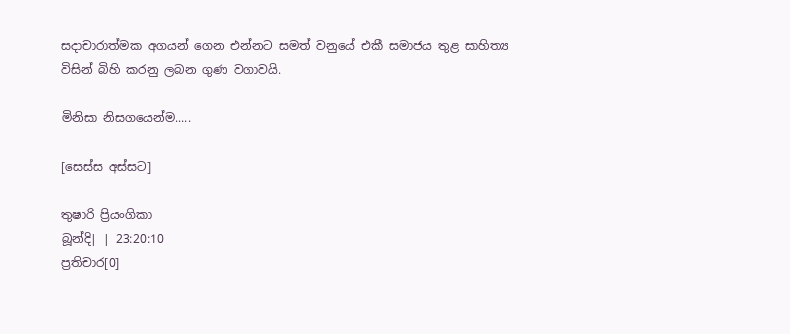සදාචාරාත්මක අගයන් ගෙන එන්නට සමත් වනුයේ එකී සමාජය තුළ සාහිත්‍ය විසින් බිහි කරනු ලබන ගුණ වගාවයි.

මිනිසා නිසගයෙන්ම.....

[සෙස්ස අස්සට]

තුෂාරි ප්‍රියංගිකා
බූන්දි| | 23:20:10
ප්‍රතිචාර[0]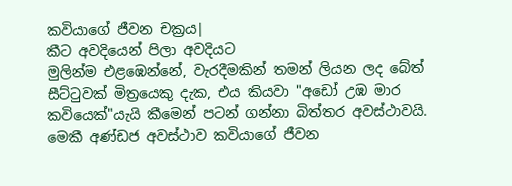කවියාගේ ජීවන චක්‍රය|
කීට අවදියෙන් පිලා අවදියට
මුලින්ම එළඹෙන්නේ, වැරදීමකින් තමන් ලියන ලද බේත් සීට්ටුවක් මිත්‍රයෙකු දැක, එය කියවා "අඩෝ උඹ මාර කවියෙක්"යැයි කීමෙන් පටන් ගන්නා බිත්තර අවස්ථාවයි. මෙකී අණ්ඩජ අවස්ථාව කවියාගේ ජීවන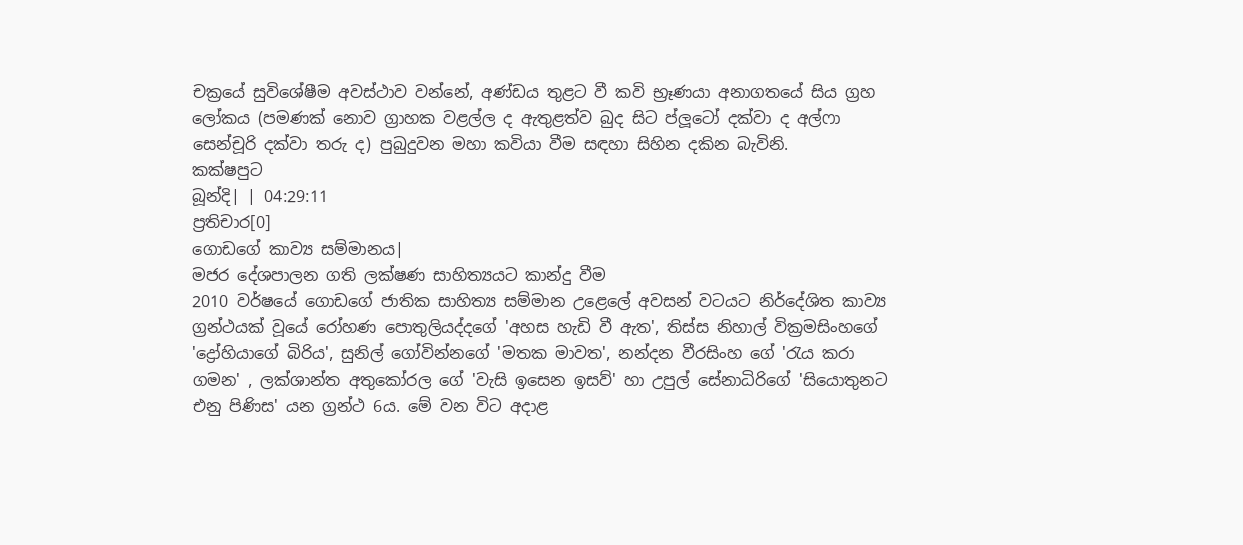චක්‍රයේ සුවිශේෂීම අවස්ථාව වන්නේ, අණ්ඩය තුළට වී කවි භ්‍රෑණයා අනාගතයේ සිය ග්‍රහ ලෝකය (පමණක් නොව ග්‍රාහක වළල්ල ද ඇතුළත්ව බුද සිට ප්ලූටෝ දක්වා ද අල්ෆා සෙන්චූරි දක්වා තරු ද) පුබුදුවන මහා කවියා වීම සඳහා සිහින දකින බැවිනි.
කක්ෂපුට
බූන්දි| | 04:29:11
ප්‍රතිචාර[0]
ගොඩගේ කාව්‍ය සම්මානය|
මජර දේශපාලන ගති ලක්ෂණ සාහිත්‍යයට කාන්දු වීම
2010 වර්ෂයේ ‍ගොඩගේ ජාතික සාහිත්‍ය සම්මාන උළෙලේ අවසන් වටයට නිර්දේශිත කාව්‍ය ග්‍රන්ථයක් වූයේ රෝහණ පොතුලියද්දගේ 'අහස හැඩි වී ඇත', තිස්ස නිහාල් වික්‍රමසිංහගේ 'ද්‍රෝහියාගේ බිරිය', සුනිල් ගෝවින්නගේ 'මතක මාවත', නන්දන වීරසිංහ ගේ 'රැය කරා ගමන' , ලක්ශාන්ත අතුකෝරල ගේ 'වැසි ඉසෙන ඉසව්' හා උපුල් සේනාධිරිගේ 'සියොතුනට එනු පිණිස' යන ග්‍රන්ථ 6ය. මේ වන විට අදාළ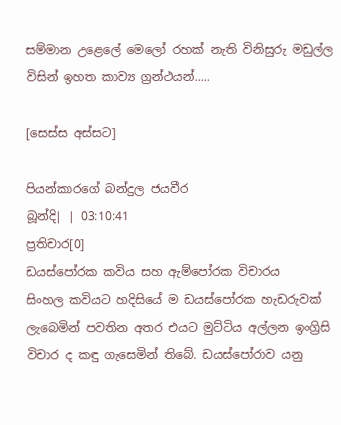සම්මාන උළෙලේ මෙලෝ රහක් නැති විනිසුරු මඩුල්ල විසින් ඉහත කාව්‍ය ග්‍රන්ථයන්.....

[සෙස්ස අස්සට]

පියන්කාරගේ බන්දුල ජයවීර
බූන්දි| | 03:10:41
ප්‍රතිචාර[0]
ඩයස්‌පෝරක කවිය සහ ඇම්පෝරක විචාරය
සිංහල කවියට හදිසියේ ම ඩයස්‌පෝරක හැඩරුවක්‌ ලැබෙමින් පවතින අතර එයට මුට්‌ටිය අල්ලන ඉංග්‍රිසි විචාර ද කඳු ගැසෙමින් තිබේ. ඩයස්‌පෝරාව යනු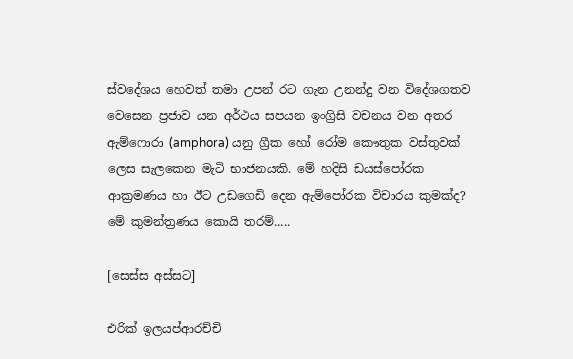ස්‌වදේශය හෙවත් තමා උපන් රට ගැන උනන්දු වන විදේශගතව වෙසෙන ප්‍රජාව යන අර්ථය සපයන ඉංග්‍රිසි වචනය වන අතර ඇම්ෆොරා (amphora) යනු ග්‍රීක හෝ රෝම කෞතුක වස්‌තුවක්‌ ලෙස සැලකෙන මැටි භාජනයකි. මේ හදිසි ඩයස්‌පෝරක ආක්‍රමණය හා ඊට උඩගෙඩි දෙන ඇම්පෝරක විචාරය කුමක්‌ද? මේ කුමන්ත්‍රණය කොයි තරම්.....

[සෙස්ස අස්සට]

එරික් ඉලයප්ආරච්චි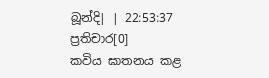බූන්දි| | 22:53:37
ප්‍රතිචාර[0]
කවිය ඝාතනය කළ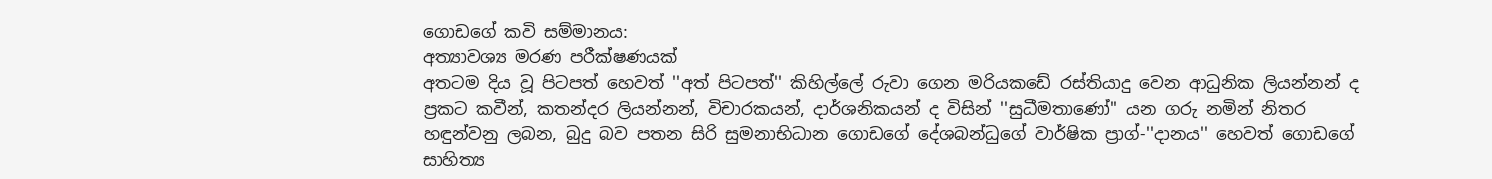ගොඩගේ කවි සම්මානය:
අත්‍යාවශ්‍ය මරණ පරීක්ෂණයක්
අතටම දිය වූ පිටපත් හෙවත් ''අත් පිටපත්'' කිහිල්ලේ රුවා ගෙන මරියකඩේ රස්තියාදු වෙන ආධුනික ලියන්නන් ද ප්‍රකට කවීන්, කතන්දර ලියන්නන්, විචාරකයන්, දාර්ශනිකයන් ද විසින් ''සුධීමතාණෝ'' යන ගරු නමින් නිතර හඳුන්වනු ලබන, බුදු බව පතන සිරි සුමනාභිධාන ගොඩගේ දේශබන්ධුගේ වාර්ෂික ප්‍රාග්-''දානය'' හෙවත් ගොඩගේ සාහිත්‍ය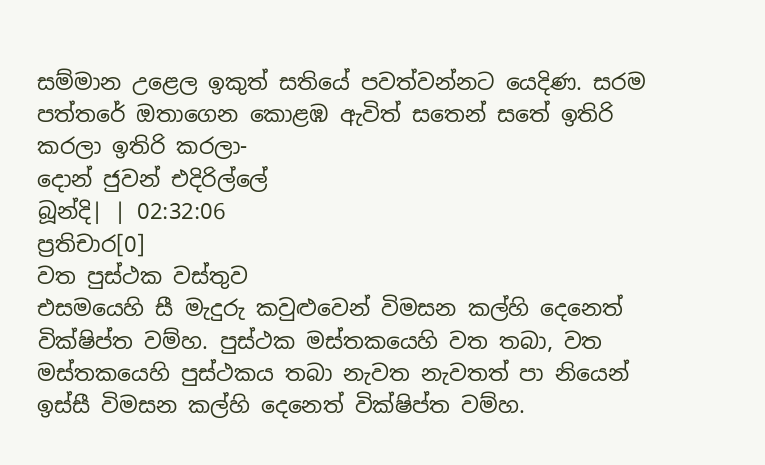සම්මාන උළෙල ඉකුත් සතියේ පවත්වන්නට යෙදිණ. සරම පත්තරේ ඔතාගෙන කොළඹ ඇවිත් සතෙන් සතේ ඉතිරි කරලා ඉතිරි කරලා-
දොන් ජුවන් එදිරිල්ලේ
බූන්දි| | 02:32:06
ප්‍රතිචාර[0]
වත පුස්ථක වස්තුව
එසමයෙහි සී මැදුරු කවුළුවෙන් විමසන කල්හි දෙනෙත් වික්ෂිප්ත වම්හ. පුස්ථක මස්තකයෙහි වත තබා, වත මස්තකයෙහි පුස්ථකය තබා නැවත නැවතත් පා නියෙන් ඉස්සී විමසන කල්හි දෙනෙත් වික්ෂිප්ත වම්හ.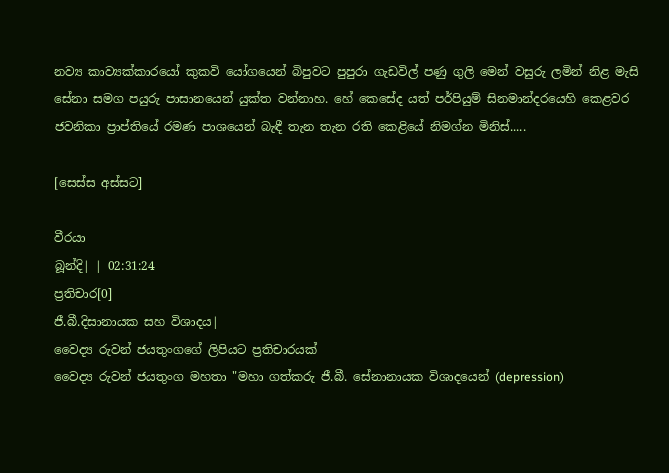නව්‍ය කාව්‍යක්කාරයෝ කුකවි යෝගයෙන් බිපුවට පුපුරා ගැඩවිල් පණු ගුලි මෙන් වසුරු ලමින් නිළ මැසි සේනා සමග පයුරු පාසානයෙන් යුක්ත වන්නාහ. හේ කෙසේද යත් පර්පියුම් සිනමාන්දරයෙහි කෙළවර ජවනිකා ප්‍රාප්තියේ රමණ පාශයෙන් බැඳී තැන තැන රති කෙළියේ නිමග්න මිනිස්.....

[සෙස්ස අස්සට]

වීරයා
බූන්දි| | 02:31:24
ප්‍රතිචාර[0]
ජී.බී.දිසානායක සහ විශාදය|
වෛද්‍ය රුවන් ජයතුංගගේ ලිපියට ප්‍රතිචාරයක්
වෛද්‍ය රුවන් ජයතුංග මහතා "මහා ගත්කරු ජී.බී. සේනානායක විශාදයෙන් (depression)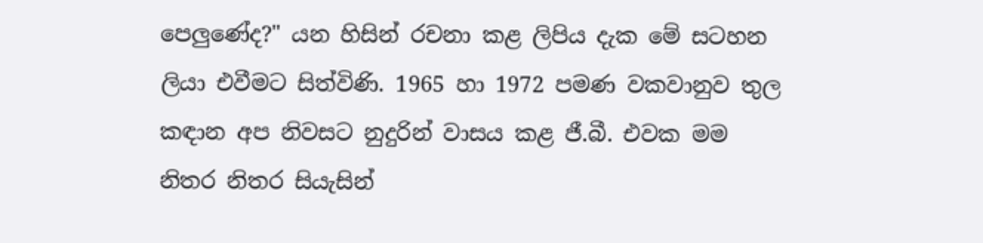පෙලුණේද?" යන හිසින් රචනා කළ ලිපිය දැක මේ සටහන ලියා එවීමට සිත්විණි. 1965 හා 1972 පමණ වකවානුව තුල කඳාන අප නිවසට නුදුරින් වාසය කළ ජී.බී. එවක මම නිතර නිතර සියැසින්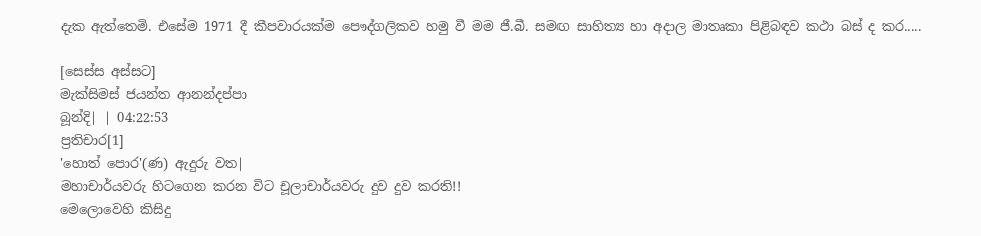දැක ඇත්තෙමි. එසේම 1971 දී කීපවාරයක්ම පෞද්ගලිකව හමු වී මම ජී.බී. සමඟ සාහිත්‍ය හා අදාල මාතෘකා පිළිබඳව කථා බස් ද කර.....

[සෙස්ස අස්සට]
මැක්සිමස් ජයන්ත ආනන්දප්පා
බූන්දි| | 04:22:53
ප්‍රතිචාර[1]
'හොත් පොර'(ණ) ඇදුරු වත|
මහාචාර්යවරු හිටගෙන කරන විට චූලාචාර්යවරු දුව දුව කරති!!
මෙලොවෙහි කිසිදු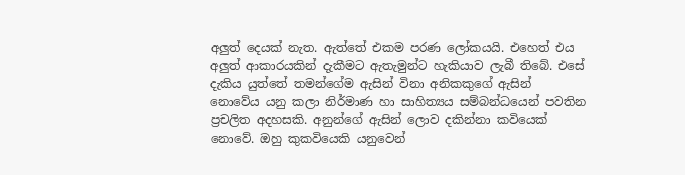අලුත් දෙයක් නැත. ඇත්තේ එකම පරණ ලෝකයයි. එහෙත් එය අලුත් ආකාරයකින් දැකීමට ඇතැමුන්ට හැකියාව ලැබී තිබේ. එසේ දැකිය යුත්තේ තමන්ගේම ඇසින් විනා අනිකකුගේ ඇසින් නොවේය යනු කලා නිර්මාණ හා සාහිත්‍යය සම්බන්ධයෙන් පවතින ප්‍රචලිත අදහසකි. අනුන්ගේ ඇසින් ලොව දකින්නා කවියෙක් නොවේ. ඔහු කුකවියෙකි යනුවෙන්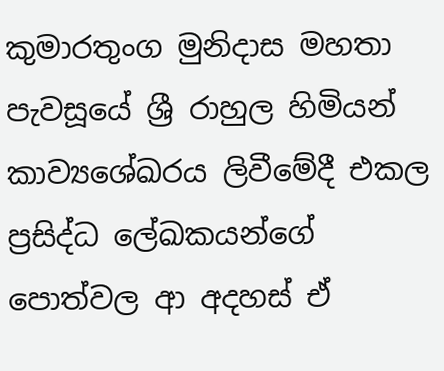කුමාරතුංග මුනිදාස මහතා පැවසූයේ ශ්‍රී රාහුල හිමියන් කාව්‍යශේඛරය ලිවීමේදී එකල ප්‍රසිද්ධ ලේඛකයන්ගේ පොත්වල ආ අදහස් ඒ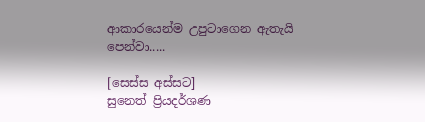ආකාරයෙන්ම උපුටාගෙන ඇතැයි පෙන්වා.....

[සෙස්ස අස්සට]
සුනෙත් ප්‍රියදර්ශණ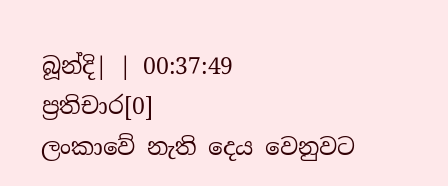බූන්දි| | 00:37:49
ප්‍රතිචාර[0]
ලංකාවේ නැති දෙය වෙනුවට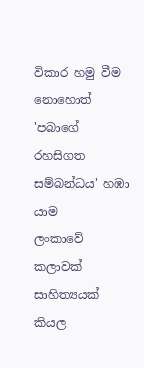විකාර හමු වීම නොහොත් 'පබාගේ රහසිගත සම්බන්ධය' හඹා යාම
ලංකාවේ කලාවක් සාහිත්‍යයක් කියල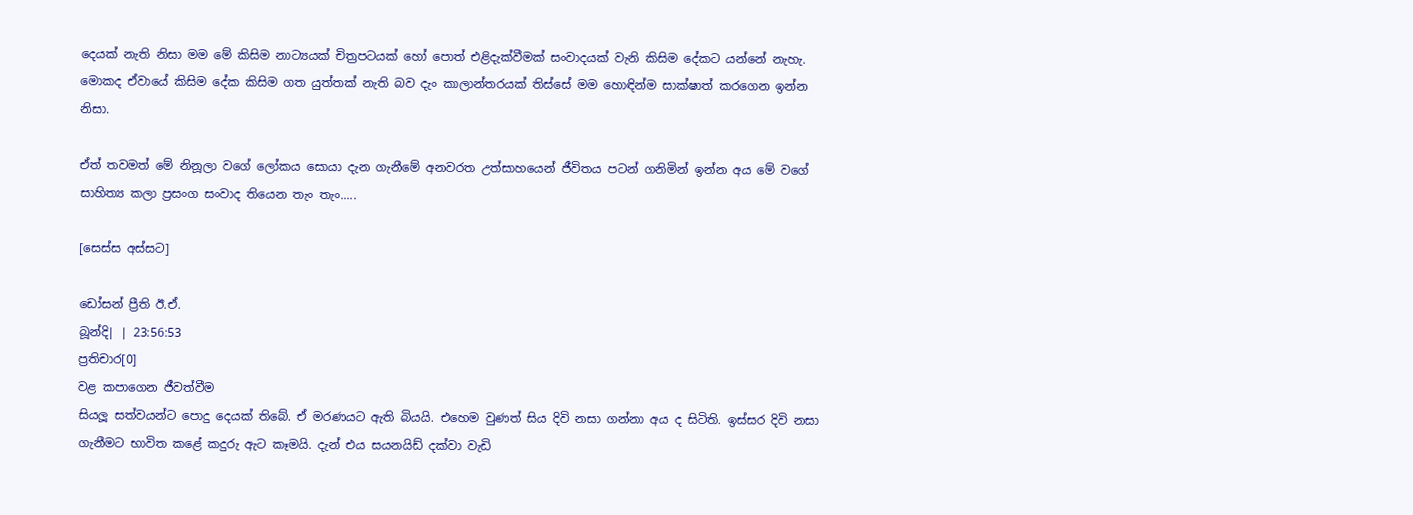දෙයක් නැති නිසා මම මේ කිසිම නාට්‍යයක් චිත්‍රපටයක් හෝ පොත් එළිදැක්වීමක් සංවාදයක් වැනි කිසිම දේකට යන්නේ නැහැ. මොකද ඒවායේ කිසිම දේක කිසිම ගත යුත්තක් නැති බව දැං කාලාන්තරයක් ති‍ස්සේ මම හොඳින්ම සාක්ෂාත් කරගෙන ඉන්න නිසා.

ඒත් තවමත් මේ නිනූලා වගේ ලෝකය ‍සොයා දැන ගැනීමේ අනවරත උත්සාහයෙන් ජීවිතය පටන් ගනිමින් ඉන්න අය මේ වගේ සාහිත්‍ය කලා ප්‍රසංග සංවාද තියෙන තැං තැං.....

[සෙස්ස අස්සට]

ඩෝසන් ප්‍රීති ඊ.ඒ.
බූන්දි| | 23:56:53
ප්‍රතිචාර[0]
වළ කපාගෙන ජීවත්වීම
සියලූ සත්වයන්ට පොදු දෙයක් තිබේ. ඒ මරණයට ඇති බියයි. එහෙම වුණත් සිය දිවි නසා ගන්නා අය ද සිටිති. ඉස්සර දිවි නසා ගැනීමට භාවිත කළේ කදුරු ඇට කෑමයි. දැන් එය සයනයිඩ් දක්වා වැඩි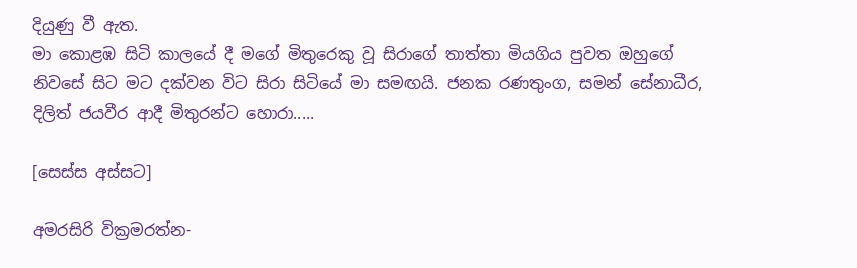දියුණු වී ඇත.
මා කොළඹ සිටි කාලයේ දී මගේ මිතුරෙකු වූ සිරාගේ තාත්තා මියගිය පුවත ඔහුගේ නිවසේ සිට මට දක්වන විට සිරා සිටියේ මා සමඟයි. ජනක රණතුංග, සමන් සේනාධීර, දිලිත් ජයවීර ආදී මිතුරන්ට හොරා.....

[සෙස්ස අස්සට]

අමරසිරි වික්‍රමරත්න-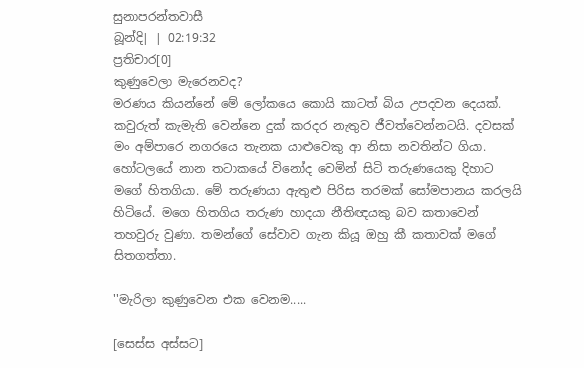සුනාපරන්තවාසී
බූන්දි| | 02:19:32
ප්‍රතිචාර[0]
කුණුවෙලා මැරෙනවද?
මරණය කියන්නේ මේ ලෝකයෙ කොයි කාටත් බිය උපදවන දෙයක්. කවුරුත් කැමැති වෙන්නෙ දුක් කරදර නැතුව ජීවත්වෙන්නටයි. දවසක් මං අම්පාරෙ නගරයෙ තැනක යාළුවෙකු ආ නිසා නවතින්ට ගියා. හෝටලයේ නාන තටාකයේ විනෝද වෙමින් සිටි තරුණයෙකු දිහාට මගේ හිතගියා. මේ තරුණයා ඇතුළු පිරිස තරමක් සෝමපානය කරලයි හිටියේ. මගෙ හිතගිය තරුණ හාදයා නීතිඥයකු බව කතාවෙන් තහවුරු වුණා. තමන්ගේ සේවාව ගැන කියූ ඔහු කී කතාවක් මගේ සිතගත්තා.

''මැරිලා කුණුවෙන එක වෙනම.....

[සෙස්ස අස්සට]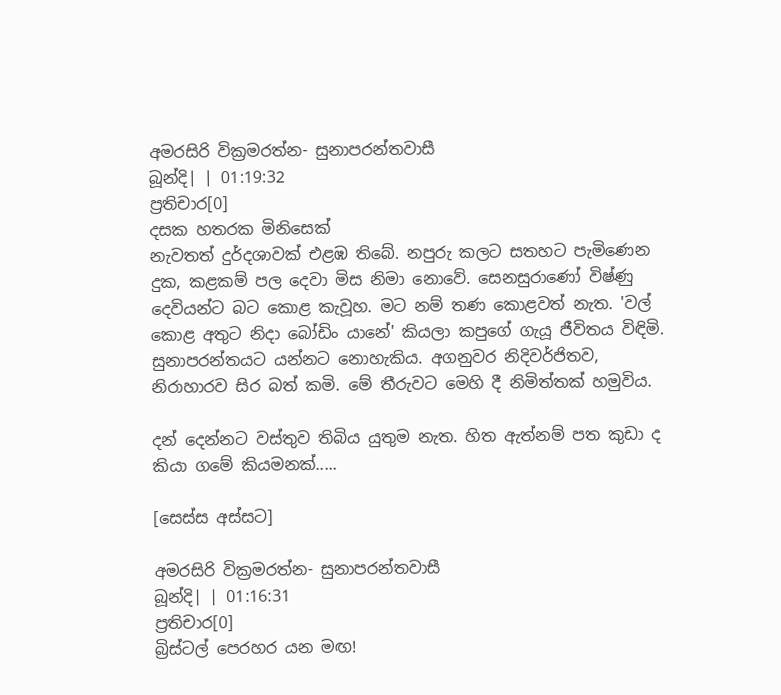අමරසිරි වික්‍රමරත්න- සුනාපරන්තවාසී
බූන්දි| | 01:19:32
ප්‍රතිචාර[0]
දසක හතරක මිනිසෙක්
නැවතත් දුර්දශාවක් එළඹ තිබේ. නපුරු කලට සතහට පැමිණෙන දුක, කළකම් පල දෙවා මිස නිමා නොවේ. සෙනසුරාණෝ විෂ්ණු දෙවියන්ට බට කොළ කැවූහ. මට නම් තණ කොළවත් නැත. 'වල් කොළ අතුට නිදා බෝඩිං යානේ' කියලා කපුගේ ගැයූ ජීවිතය විඳිමි. සුනාපරන්තයට යන්නට නොහැකිය. අගනුවර නිදිවර්ජිතව, නිරාහාරව සිර බත් කමි. මේ තීරුවට මෙහි දී නිමිත්තක් හමුවිය.

දන් දෙන්නට වස්තුව තිබිය යුතුම නැත. හිත ඇත්නම් පත කුඩා ද කියා ගමේ කියමනක්.....

[සෙස්ස අස්සට]

අමරසිරි වික්‍රමරත්න- සුනාපරන්තවාසී
බූන්දි| | 01:16:31
ප්‍රතිචාර[0]
බ්‍රිස්ටල් පෙරහර යන මඟ!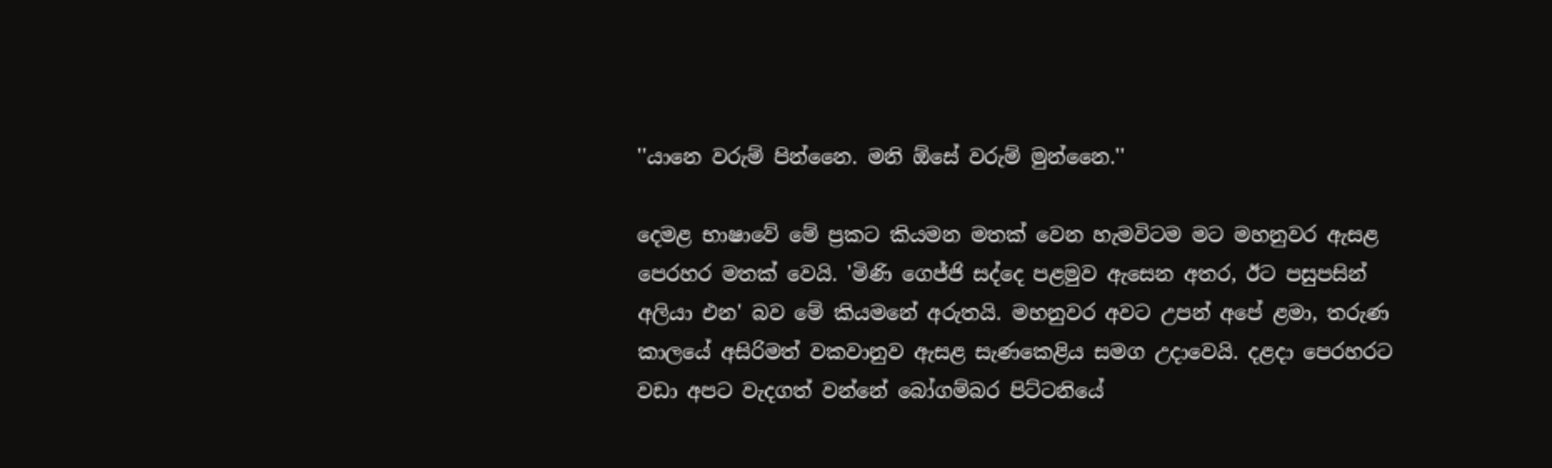''යානෙ වරුම් පින්නෛ. මනි ඕසේ වරුම් මුන්නෛ.''

දෙමළ භාෂාවේ මේ ප්‍රකට කියමන මතක් වෙන හැමවිටම මට මහනුවර ඇසළ පෙරහර මතක් වෙයි. 'මිණි ගෙජ්ජි සද්දෙ පළමුව ඇසෙන අතර, ඊට පසුපසින් අලියා එන' බව මේ කියමනේ අරුතයි. මහනුවර අවට උපන් අපේ ළමා, තරුණ කාලයේ අසිරිමත් වකවානුව ඇසළ සැණකෙළිය සමග උදාවෙයි. දළදා පෙරහරට වඩා අපට වැදගත් වන්නේ බෝගම්බර පිට්ටනියේ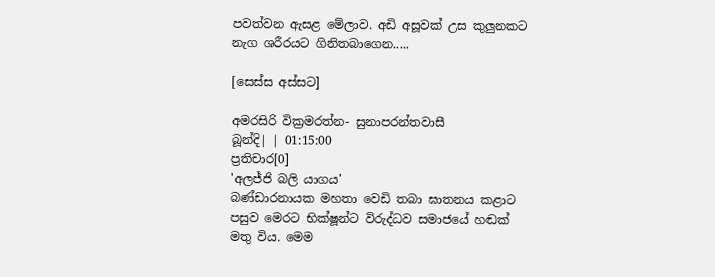පවත්වන ඇසළ මේලාව. අඩි අසූවක් උස කුලුනකට නැග ශරීරයට ගිනිතබාගෙන.....

[සෙස්ස අස්සට]

අමරසිරි වික්‍රමරත්න- සුනාපරන්තවාසී
බූන්දි| | 01:15:00
ප්‍රතිචාර[0]
'අලජ්ජි බලි යාගය'
බණ්ඩාරනායක මහතා වෙඩි තබා ඝාතනය කළාට පසුව මෙරට භික්ෂූන්ට විරුද්ධව සමාජයේ හඬක් මතු විය. මෙම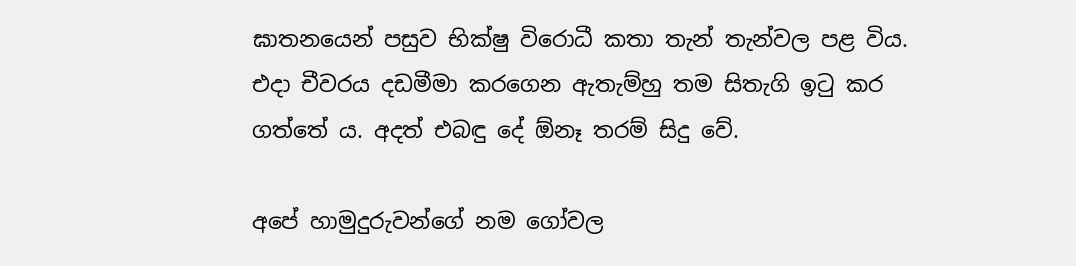ඝාතනයෙන් පසුව භික්ෂු විරොධී කතා තැන් තැන්වල පළ විය. එදා චීවරය දඩමීමා කරගෙන ඇතැම්හු තම සිතැගි ඉටු කර ගත්තේ ය. අදත් එබඳු දේ ඕනෑ තරම් සිදු වේ.

අපේ හාමුදුරුවන්ගේ නම ගෝවල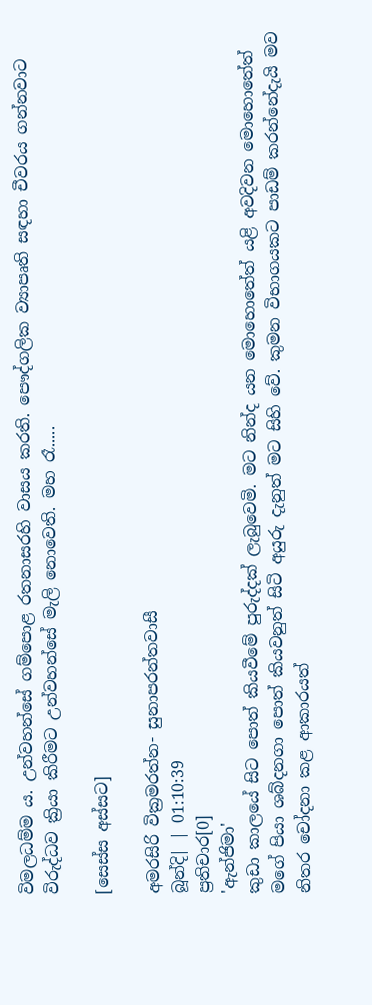විමලධම්ම ය. උන්වහන්සේ ගම්පොළ රතනාසරහි වාසය කරති. පෞද්ගලික ව්‍යාපෘති සඳහා චීවරය ගන්නවාට විරුද්ධව ක්‍රියා කිරීමට උන්වහන්සේ මැලි නොවෙති. මහ රෑ.....

[සෙස්ස අස්සට]

අමරසිරි වික්‍රමරත්න- සුනාපරන්තවාසී
බූන්දි| | 01:10:39
ප්‍රතිචාර[0]
'ඇන්ජිමා'
කුඩා කාලයේ සිට පොත් කියවීමේ පුරුද්දක් ලැබුවෙමි. මට නින්ද යන මොහොතේත් යළි අවදිවන මොහොතේත් මගේ පියා ශබ්දනගා පොත් කියවනුත් සිටි අයුරු දැනුත් මට සිහි වේ. කුමන විභාගයකට පාඩම් කරන්නේදැයි මව නිතර චෝදනා කළ ආකාරයත්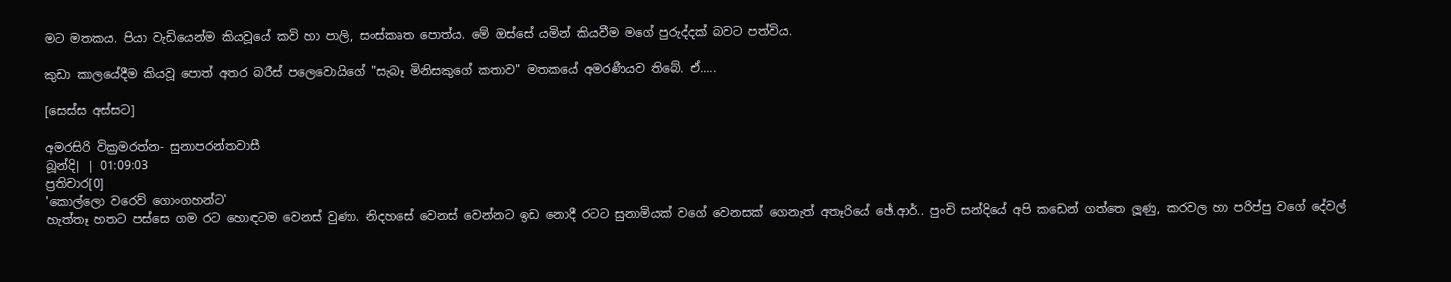මට මතකය. පියා වැඩියෙන්ම කියවූයේ කවි හා පාලි, සංස්කෘත පොත්ය. මේ ඔස්සේ යමින් කියවීම මගේ පුරුද්දක් බවට පත්විය.

කුඩා කාලයේදීම කියවූ පොත් අතර බරීස් පලෙවොයිගේ "සැබෑ මිනිසකුගේ කතාව" මතකයේ අමරණීයව තිබේ. ඒ.....

[සෙස්ස අස්සට]

අමරසිරි වික්‍රමරත්න- සුනාපරන්තවාසී
බූන්දි| | 01:09:03
ප්‍රතිචාර[0]
'කොල්ලො වරෙව් ගොංගහන්ට'
හැත්තෑ හතට පස්සෙ ගම රට හොඳටම වෙනස් වුණා. නිදහසේ වෙනස් වෙන්නට ඉඩ නොදී රටට සුනාමියක් වගේ වෙනසක් ගෙනැත් අතෑරියේ ඡේ.ආර්.. පුංචි සන්දියේ අපි කඩෙන් ගත්තෙ ලූණු, කරවල හා පරිප්පු වගේ දේවල්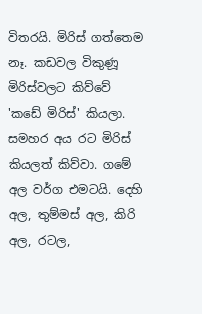විතරයි. මිරිස් ගත්තෙම නෑ. කඩවල විකුණූ මිරිස්වලට කිව්වේ 'කඩේ මිරිස්' කියලා. සමහර අය රට මිරිස් කියලත් කිව්වා. ගමේ අල වර්ග එමටයි. දෙහි අල, තුම්මස් අල, කිරි අල, රටල,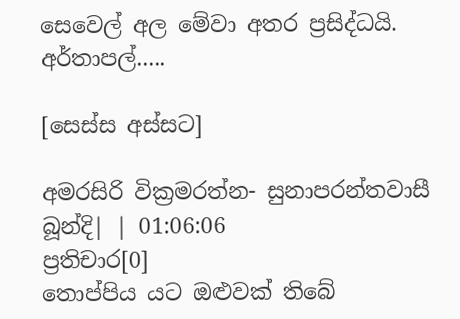සෙවෙල් අල මේවා අතර ප්‍රසිද්ධයි. අර්තාපල්.....

[සෙස්ස අස්සට]

අමරසිරි වික්‍රමරත්න- සුනාපරන්තවාසී
බූන්දි| | 01:06:06
ප්‍රතිචාර[0]
තොප්පිය යට ඔළුවක් තිබේ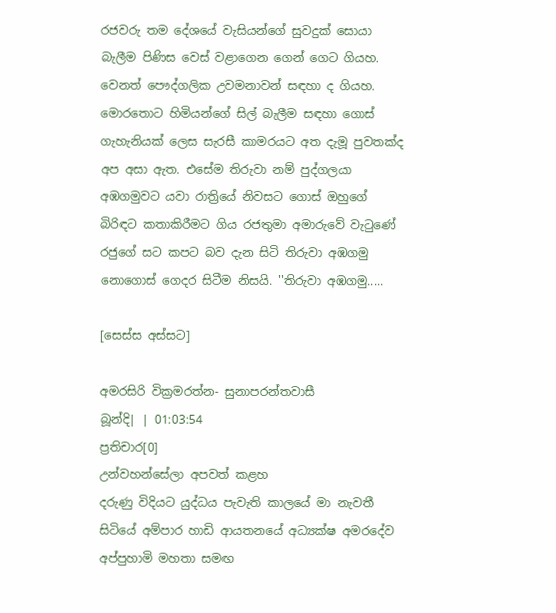රජවරු තම දේශයේ වැසියන්ගේ සුවදුක් සොයා බැලීම පිණිස වෙස් වළාගෙන ගෙන් ගෙට ගියහ. වෙනත් පෞද්ගලික උවමනාවන් සඳහා ද ගියහ. මොරතොට හිමියන්ගේ සිල් බැලීම සඳහා ගොස් ගැහැනියක් ලෙස සැරසී කාමරයට අත දැමූ පුවතක්ද අප අසා ඇත. එසේම තිරුවා නම් පුද්ගලයා අඹගමුවට යවා රාත්‍රියේ නිවසට ගොස් ඔහුගේ බිරිඳට කතාකිරීමට ගිය රජතුමා අමාරුවේ වැටුණේ රජුගේ සට කපට බව දැන සිටි තිරුවා අඹගමු නොගොස් ගෙදර සිටීම නිසයි. ''තිරුවා අඹගමු.....

[සෙස්ස අස්සට]

අමරසිරි වික්‍රමරත්න- සුනාපරන්තවාසී
බූන්දි| | 01:03:54
ප්‍රතිචාර[0]
උන්වහන්සේලා අපවත් කළහ
දරුණු විදියට යුද්ධය පැවැති කාලයේ මා නැවතී සිටියේ අම්පාර හාඩි ආයතනයේ අධ්‍යක්ෂ අමරදේව අප්පුහාමි මහතා සමඟ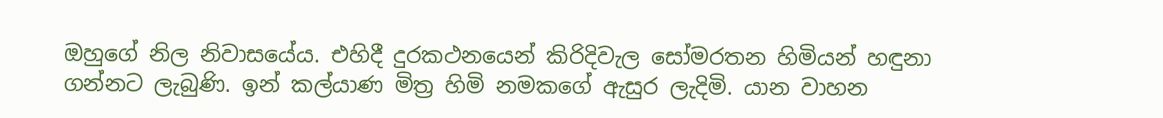ඔහුගේ නිල නිවාසයේය. එහිදී දුරකථනයෙන් කිරිදිවැල සෝමරතන හිමියන් හඳුනා ගන්නට ලැබුණි. ඉන් කල්යාණ මිත්‍ර හිමි නමකගේ ඇසුර ලැදිමි. යාන වාහන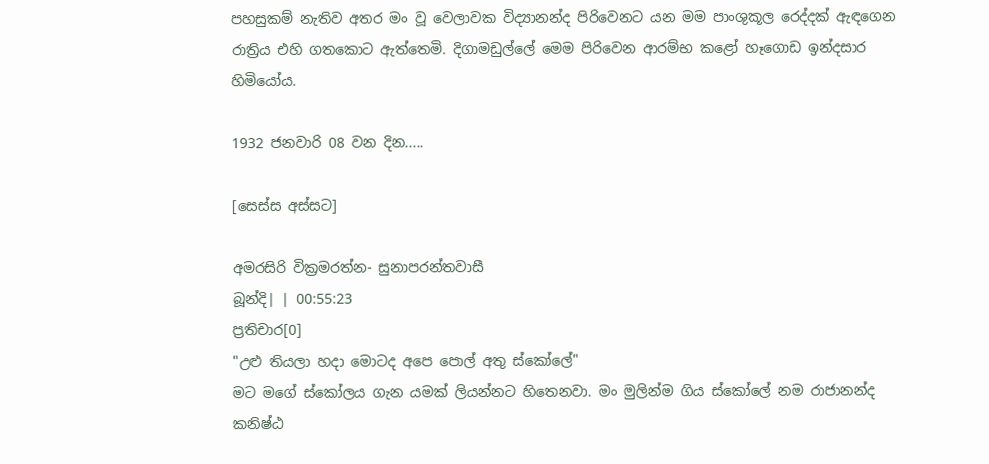පහසුකම් නැතිව අතර මං වූ වෙලාවක විද්‍යානන්ද පිරිවෙනට යන මම පාංශුකූල රෙද්දක් ඇඳගෙන රාත්‍රිය එහි ගතකොට ඇත්තෙමි. දිගාමඩුල්ලේ මෙම පිරිවෙන ආරම්භ කළෝ හෑගොඩ ඉන්දසාර හිමියෝය.

1932 ජනවාරි 08 වන දින.....

[සෙස්ස අස්සට]

අමරසිරි වික්‍රමරත්න- සුනාපරන්තවාසී
බූන්දි| | 00:55:23
ප්‍රතිචාර[0]
"උළු තියලා හදා මොටද අපෙ පොල් අතු ස්කෝලේ"
මට මගේ ස්කෝලය ගැන යමක් ලියන්නට හිතෙනවා. මං මුලින්ම ගිය ස්කෝලේ නම රාජානන්ද කනිෂ්ඨ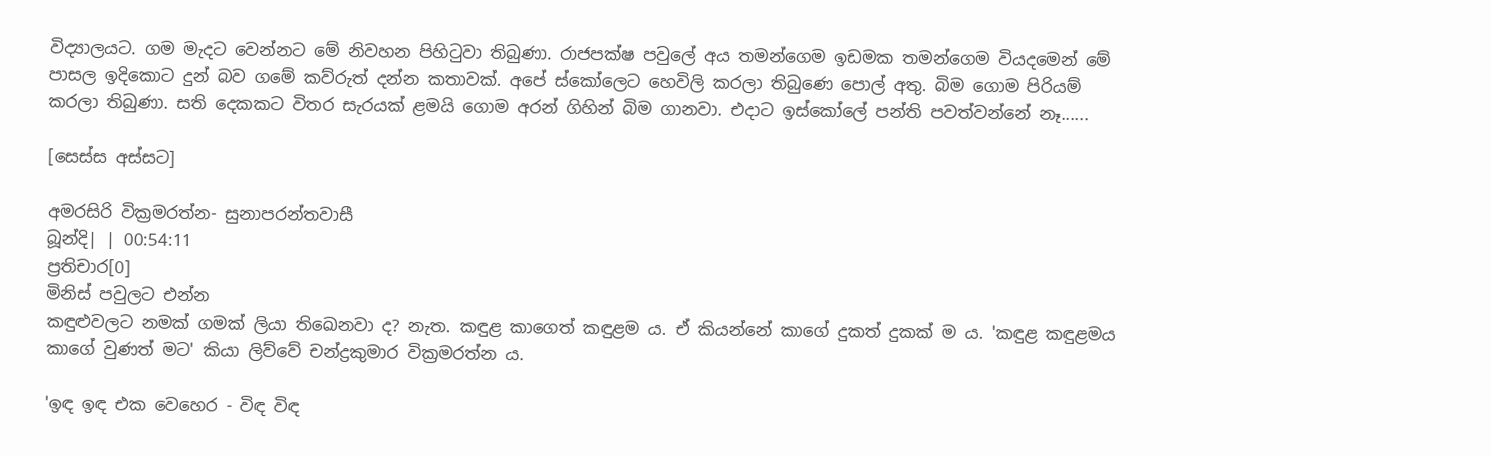විද්‍යාලයට. ගම මැදට වෙන්නට මේ නිවහන පිහිටුවා තිබුණා. රාජපක්ෂ පවුලේ අය තමන්ගෙම ඉඩමක තමන්ගෙම වියදමෙන් මේ පාසල ඉදිකොට දුන් බව ගමේ කව්රුත් දන්න කතාවක්. අපේ ස්කෝලෙට හෙවිලි කරලා තිබුණෙ පොල් අතු. බිම ගොම පිරියම් කරලා තිබුණා. සති දෙකකට විතර සැරයක් ළමයි ගොම අරන් ගිහින් බිම ගානවා. එදාට ඉස්කෝලේ පන්ති පවත්වන්නේ නෑ......

[සෙස්ස අස්සට]

අමරසිරි වික්‍රමරත්න- සුනාපරන්තවාසී
බූන්දි| | 00:54:11
ප්‍රතිචාර[0]
මිනිස් පවුලට එන්න
කඳුළුවලට නමක් ගමක් ලියා තිඛෙනවා ද? නැත. කඳුළ කාගෙත් කඳුළම ය. ඒ කියන්නේ කාගේ දුකත් දුකක් ම ය. 'කඳුළ කඳුළමය කාගේ වුණත් මට' කියා ලිව්වේ චන්ද්‍රකුමාර වික්‍රමරත්න ය.

'ඉඳ ඉඳ එක වෙහෙර - විඳ විඳ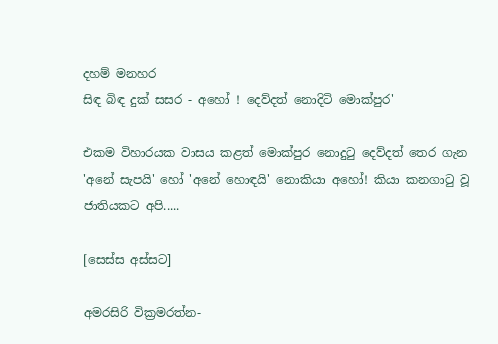දහම් මනහර
සිඳ බිඳ දුක් සසර - අහෝ ! දෙව්දත් නොදිටි මොක්පුර'

එකම විහාරයක වාසය කළත් මොක්පුර නොදුටු දෙව්දත් තෙර ගැන 'අනේ සැපයි' හෝ 'අනේ හොඳයි' නොකියා අහෝ! කියා කනගාටු වූ ජාතියකට අපි.....

[සෙස්ස අස්සට]

අමරසිරි වික්‍රමරත්න-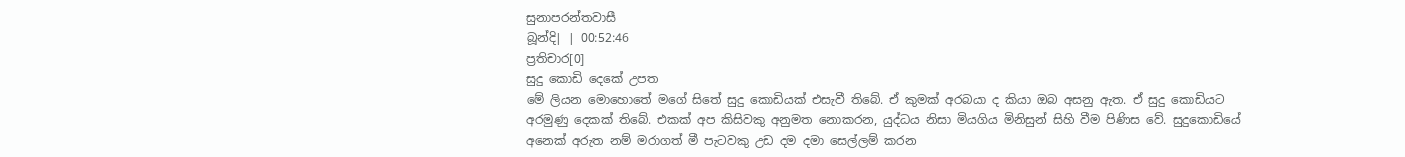සුනාපරන්තවාසී
බූන්දි| | 00:52:46
ප්‍රතිචාර[0]
සුදු කොඩි දෙකේ උපත
මේ ලියන මොහොතේ මගේ සිතේ සුදු කොඩියක් එසැවී තිබේ. ඒ කුමක් අරබයා ද කියා ඔබ අසනු ඇත. ඒ සුදු කොඩියට අරමුණු දෙකක් තිබේ. එකක් අප කිසිවකු අනුමත නොකරන, යුද්ධය නිසා මියගිය මිනිසුන් සිහි වීම පිණිස වේ. සුදුකොඩියේ අනෙක් අරුත නම් මරාගත් මී පැටවකු උඩ දම දමා සෙල්ලම් කරන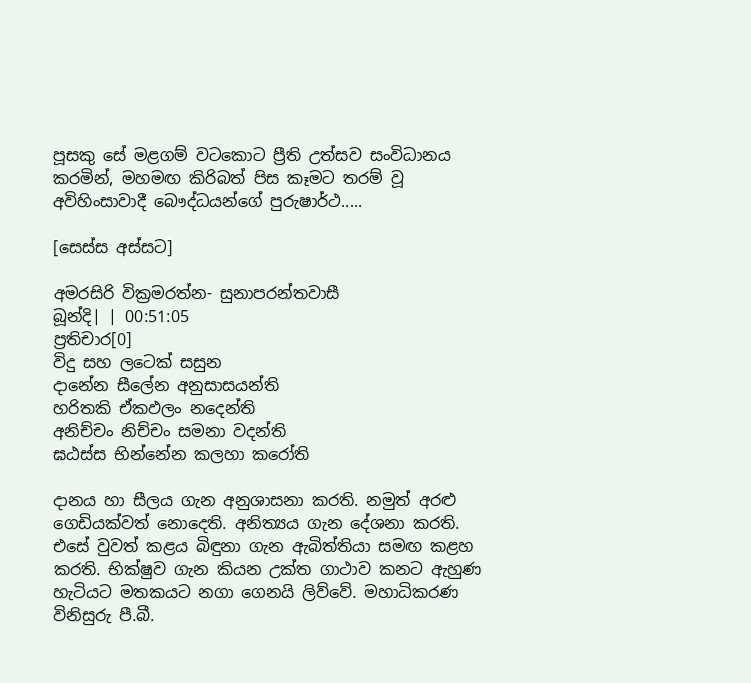පූසකු සේ මළගම් වටකොට ප්‍රීති උත්සව සංවිධානය කරමින්, මහමඟ කිරිබත් පිස කෑමට තරම් වූ අවිහිංසාවාදී බෞද්ධයන්ගේ පුරුෂාර්ථ.....

[සෙස්ස අස්සට]

අමරසිරි වික්‍රමරත්න- සුනාපරන්තවාසී
බූන්දි| | 00:51:05
ප්‍රතිචාර[0]
විදු සහ ලටෙක් සසුන
දානේන සීලේන අනුසාසයන්ති
හරිතකි ඒකඵලං නදෙන්ති
අනිච්චං නිච්චං සමනා වදන්ති
ඝඨස්ස භින්නේන කලහා කරෝති

දානය හා සීලය ගැන අනුශාසනා කරති. නමුත් අරළු ගෙඩියක්වත් නොදෙති. අනිත්‍යය ගැන දේශනා කරති. එසේ වුවත් කළය බිඳුනා ගැන ඇබිත්තියා සමඟ කළහ කරති. භික්ෂුව ගැන කියන උක්ත ගාථාව කනට ඇහුණ හැටියට මතකයට නගා ගෙනයි ලිව්වේ. මහාධිකරණ විනිසුරු පී.බී.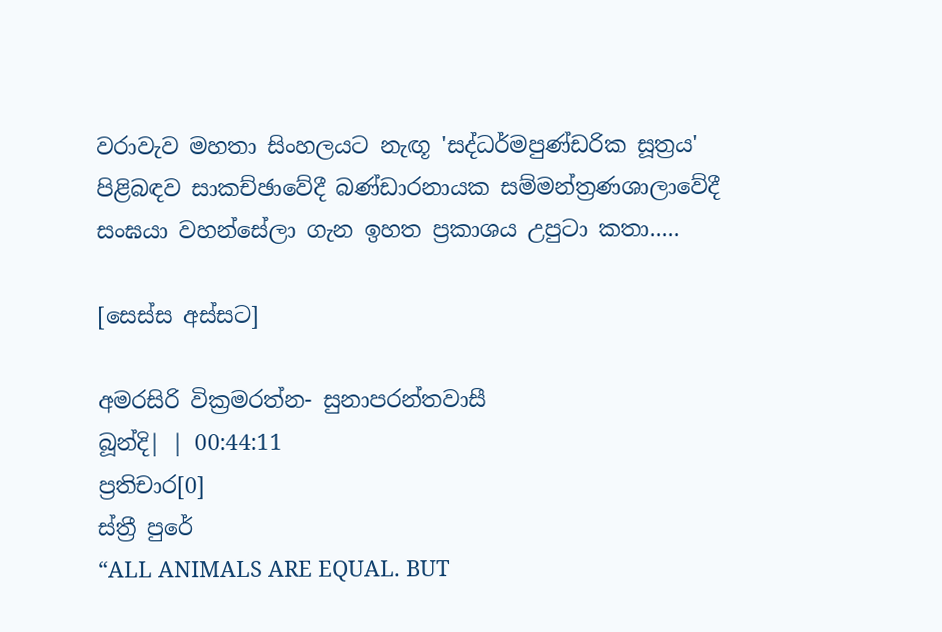වරාවැව මහතා සිංහලයට නැඟූ 'සද්ධර්මපුණ්ඩරික සූත්‍රය' පිළිබඳව සාකච්ඡාවේදී බණ්ඩාරනායක සම්මන්ත්‍රණශාලාවේදී සංඝයා වහන්සේලා ගැන ඉහත ප්‍රකාශය උපුටා කතා.....

[සෙස්ස අස්සට]

අමරසිරි වික්‍රමරත්න- සුනාපරන්තවාසී
බූන්දි| | 00:44:11
ප්‍රතිචාර[0]
ස්ත්‍රී පුරේ
“ALL ANIMALS ARE EQUAL. BUT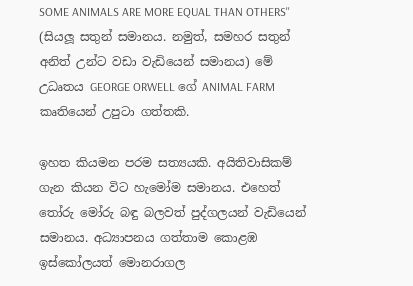SOME ANIMALS ARE MORE EQUAL THAN OTHERS''
(සියලූ සතුන් සමානය. නමුත්, සමහර සතුන් අනිත් උන්ට වඩා වැඩියෙන් සමානය) මේ උධෘතය GEORGE ORWELL ගේ ANIMAL FARM කෘතියෙන් උපුටා ගත්තකි.

ඉහත කියමන පරම සත්‍යයකි. අයිතිවාසිකම් ගැන කියන විට හැමෝම සමානය. එහෙත් තෝරු මෝරු බඳු බලවත් පුද්ගලයන් වැඩියෙන් සමානය. අධ්‍යාපනය ගත්තාම කොළඹ ඉස්කෝලයත් මොනරාගල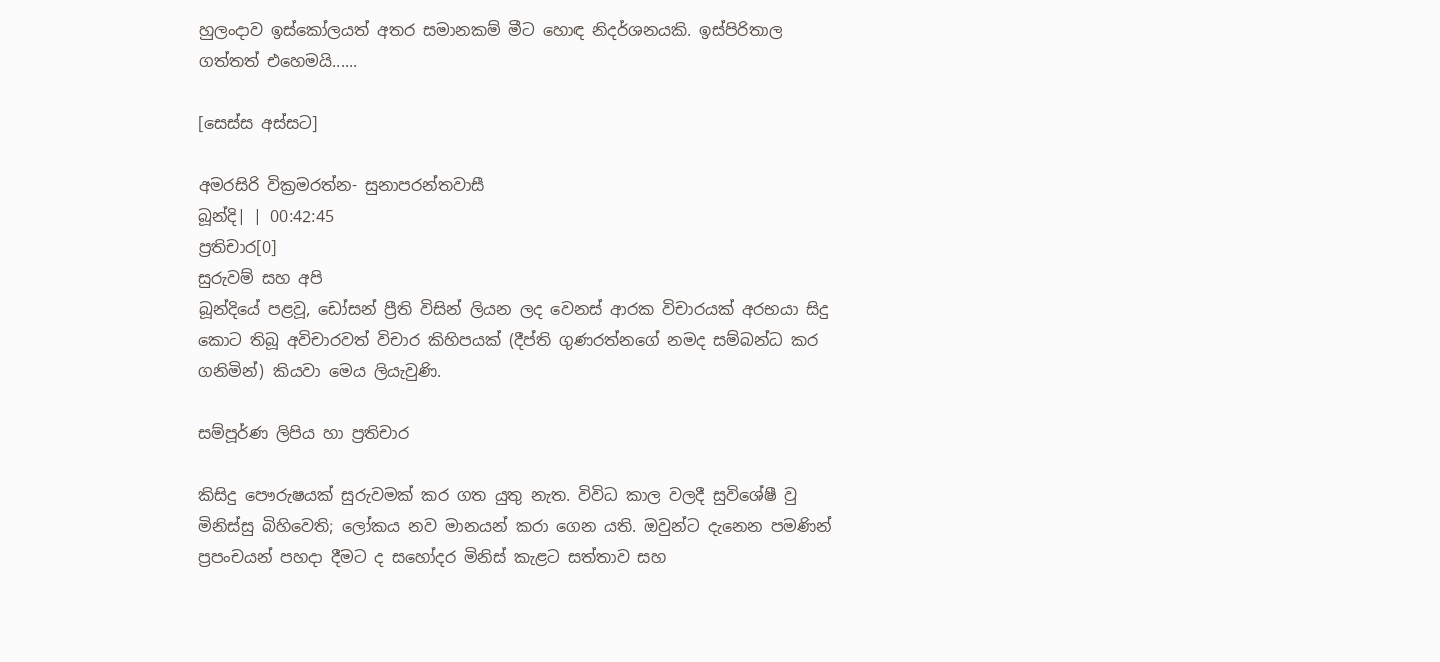හුලංදාව ඉස්කෝලයත් අතර සමානකම් මීට හොඳ නිදර්ශනයකි. ඉස්පිරිතාල ගත්තත් එහෙමයි......

[සෙස්ස අස්සට]

අමරසිරි වික්‍රමරත්න- සුනාපරන්තවාසී
බූන්දි| | 00:42:45
ප්‍රතිචාර[0]
සුරුවම් සහ අපි
බූන්දියේ පළවූ, ඩෝසන් ප්‍රීති විසින් ලියන ලද වෙනස් ආරක විචාරයක් අරභයා සිදු කොට තිබූ අවිචාරවත් විචාර කිහිපයක් (දීප්ති ගුණරත්නගේ නමද සම්බන්ධ කර ගනිමින්) කියවා මෙය ලියැවුණි.

සම්පූර්ණ ලිපිය හා ප්‍රතිචාර

කිසිදු පෞරුෂයක් සුරුවමක් කර ගත යුතු නැත. විවිධ කාල වලදී සුවිශේෂී වු මිනිස්සු බිහිවෙති; ලෝකය නව මානයන් කරා ගෙන යති. ඔවුන්ට දැනෙන පමණින් ප්‍රපංචයන් පහදා දීමට ද සහෝදර මිනිස් කැළට සත්තාව සහ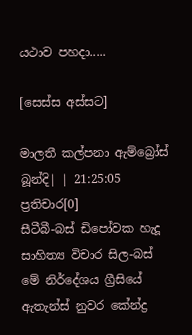යථාව පහදා.....

[සෙස්ස අස්සට]

මාලතී කල්පනා ඇම්බ්‍රෝස්
බූන්දි| | 21:25:05
ප්‍රතිචාර[0]
සීටීබී-බස් ඩිපෝවක හැදූ සාහිත්‍ය විචාර සිල-බස්
මේ නිර්දේශය ග්‍රීසියේ ඇතැන්ස් නුවර කේන්ද්‍ර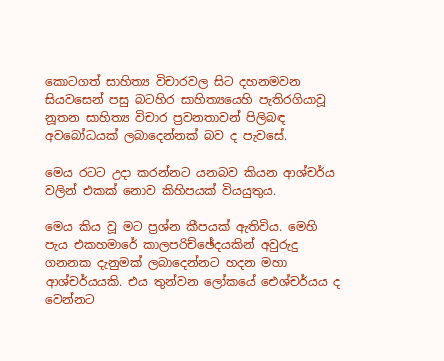කොටගත් සාහිත්‍ය විචාරවල සිට දහනමවන සියවසෙන් පසු බටහිර සාහිත්‍යයෙහි පැතිරගියාවූ නූතන සාහිත්‍ය විචාර ප්‍රවනතාවන් පිලිබඳ අවබෝධයක් ලබාදෙන්නක් බව ද පැවසේ.

මෙය රටට උදා කරන්නට යනබව කියන ආශ්චර්ය වලින් එකක් නොව කිහිපයක් වියයුතුය.

මෙය කිය වූ මට ප්‍රශ්න කීපයක් ඇතිවිය. මෙහි පැය එකහමාරේ කාලපරිච්ඡේදයකින් අවුරුදු ගනනක දැනුමක් ලබාදෙන්නට හදන මහා ආශ්චර්යයකි. එය තුන්වන ලෝකයේ ඓශ්චර්යය ද වෙන්නට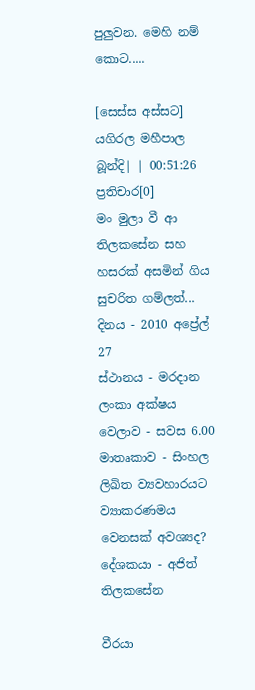පුලුවන. මෙහි නම් කොට.....

[සෙස්ස අස්සට]
යගිරල මහීපාල
බූන්දි| | 00:51:26
ප්‍රතිචාර[0]
මං මුලා වී ආ තිලකසේන සහ හසරක් අසමින් ගිය සුචරිත ගම්ලත්...
දිනය - 2010 අප්‍රේල් 27
ස්ථානය - මරදාන ලංකා අක්ෂය
වෙලාව - සවස 6.00
මාතෘකාව - සිංහල ලිඛිත ව්‍යවහාරයට ව්‍යාකරණමය වෙනසක් අවශ්‍යද?
දේශකයා - අජිත් තිලකසේන

වීරයා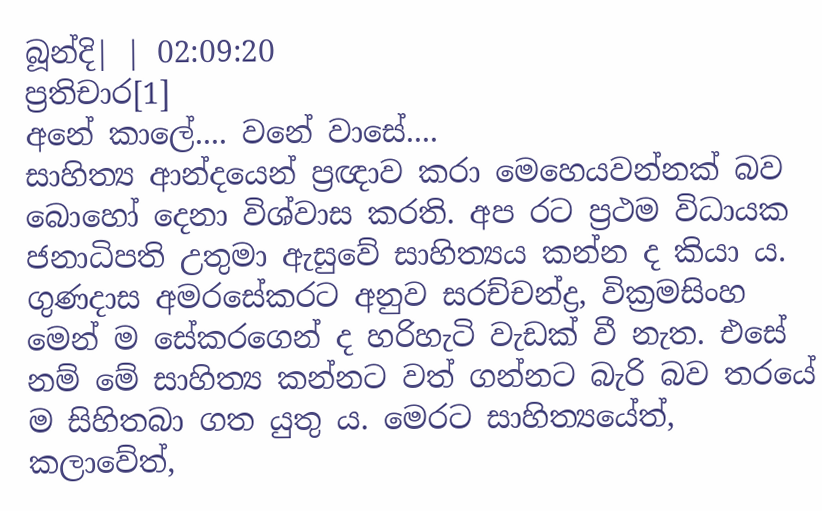බූන්දි| | 02:09:20
ප්‍රතිචාර[1]
අනේ කාලේ.... වනේ වාසේ....
සාහිත්‍ය ආන්දයෙන් ප්‍රඥාව කරා මෙහෙයවන්නක් බව බොහෝ දෙනා විශ්වාස කරති. අප රට ප්‍රථම විධායක ජනාධිපති උතුමා ඇසුවේ සාහිත්‍යය කන්න ද කියා ය. ගුණදාස අමරසේකරට අනුව සරච්චන්ද්‍ර, වික්‍රමසිංහ මෙන් ම සේකරගෙන් ද හරිහැටි වැඩක් වී නැත. එසේ නම් මේ සාහිත්‍ය කන්නට වත් ගන්නට බැරි බව තරයේ ම සිහිතබා ගත යුතු ය. මෙරට සාහිත්‍යයේත්, කලාවේත්,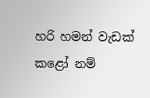හරි හමන් වැඩක් කළෝ නම්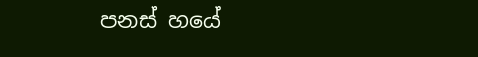පනස් හයේ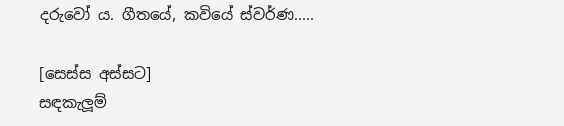දරුවෝ ය. ගීතයේ, කවියේ ස්වර්ණ.....

[සෙස්ස අස්සට]
සඳකැලූම්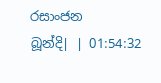රසාංජන
බූන්දි| | 01:54:32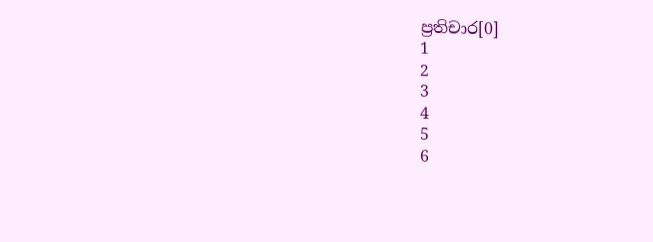ප්‍රතිචාර[0]
1
2
3
4
5
6